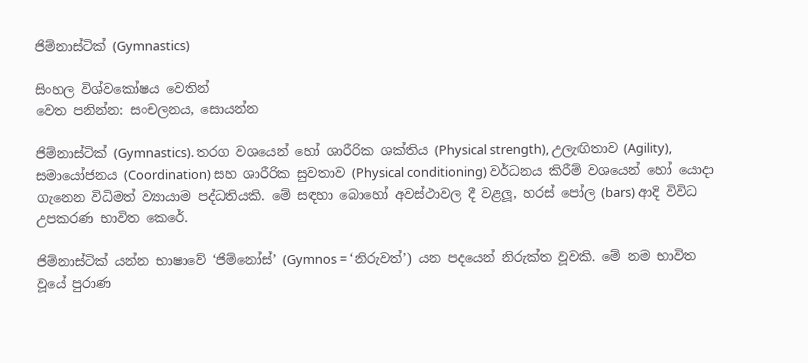ජිම්නාස්ටික් (Gymnastics)

සිංහල විශ්වකෝෂය වෙතින්
වෙත පනින්න: සංචලනය, සොයන්න

ජිම්නාස්ටික් (Gymnastics). තරග වශයෙන් හෝ ශාරීරික ශක්තිය (Physical strength), උලැඟිතාව (Agility), සමායෝජනය (Coordination) සහ ශාරීරික සුවතාව (Physical conditioning) වර්ධනය කිරීම් වශයෙන් හෝ යොදා ගැනෙන විධිමත් ව්‍යායාම පද්ධතියකි. මේ සඳහා බොහෝ අවස්ථාවල දී වළලූ, හරස් පෝල (bars) ආදි විවිධ උපකරණ භාවිත කෙරේ.

ජිම්නාස්ටික් යන්න භාෂාවේ ‘ජිම්නෝස්’ (Gymnos = ‘නිරුවත්’) යන පදයෙන් නිරුක්ත වූවකි. මේ නම භාවිත වූයේ පුරාණ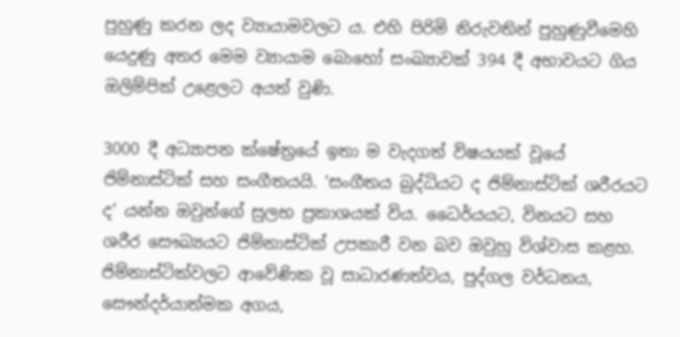පුහුණු කරන ලද ව්‍යායාමවලට ය. එහි පිරිමි නිරුවතින් පුහුණුවීමෙහි යෙදුණු අතර මෙම ව්‍යායාම බොහෝ සංඛ්‍යාවක් 394 දී අභාවයට ගිය ඔලිම්පික් උළෙලට අයත් වුණි.

3000 දී අධ්‍යාපන ක්ෂේත්‍රයේ ඉතා ම වැදගත් විෂයයක් වූයේ ජිම්නාස්ටික් සහ සංගීතයයි. ‘සංගීතය බුද්ධියට ද ජිම්නාස්ටික් ශරීරයට ද’ යන්න ඔවුන්ගේ සුලභ ප්‍රකාශයක් විය. ධෛර්යයට, විනයට සහ ශරීර සෞඛ්‍යයට ජිම්නාස්ටික් උපකාරී වන බව ඔවුහු විශ්වාස කළහ. ජිම්නාස්ටික්වලට ආවේණික වූ සාධාරණත්වය, පුද්ගල වර්ධනය, සෞන්දර්යාත්මක අගය,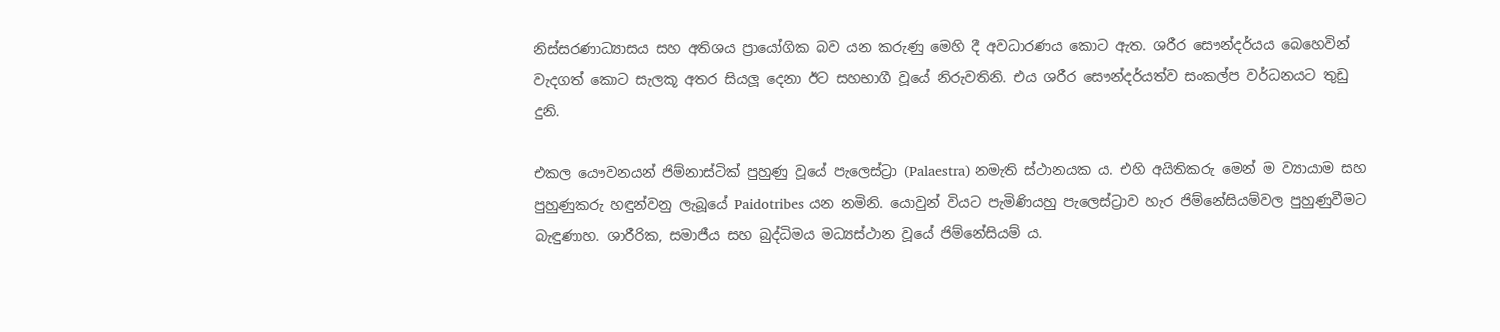නිස්සරණාධ්‍යාසය සහ අතිශය ප්‍රායෝගික බව යන කරුණු මෙහි දී අවධාරණය කොට ඇත. ශරීර සෞන්දර්යය බෙහෙවින් වැදගත් කොට සැලකූ අතර සියලූ දෙනා ඊට සහභාගී වූයේ නිරුවතිනි. එය ශරීර සෞන්දර්යත්ව සංකල්ප වර්ධනයට තුඩු දුනි.

එකල යෞවනයන් ජිම්නාස්ටික් පුහුණු වූයේ පැලෙස්ට්‍රා (Palaestra) නමැති ස්ථානයක ය. එහි අයිතිකරු මෙන් ම ව්‍යායාම සහ පුහුණුකරු හඳුන්වනු ලැබූයේ Paidotribes යන නමිනි. යොවුන් වියට පැමිණියහු පැලෙස්ට්‍රාව හැර ජිම්නේසියම්වල පුහුණුවීමට බැඳුණාහ. ශාරීරික, සමාජීය සහ බුද්ධිමය මධ්‍යස්ථාන වූයේ ජිම්නේසියම් ය.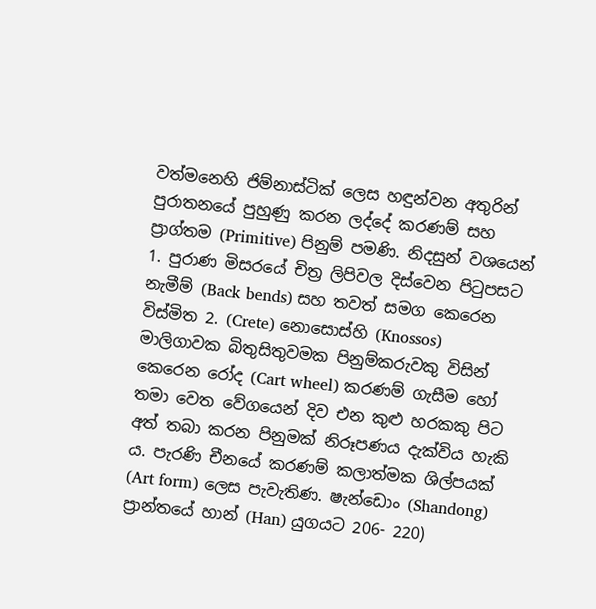වත්මනෙහි ජිම්නාස්ටික් ලෙස හඳුන්වන අතුරින් පුරාතනයේ පුහුණු කරන ලද්දේ කරණම් සහ ප්‍රාග්තම (Primitive) පිනුම් පමණි. නිදසුන් වශයෙන් 1. පුරාණ මිසරයේ චිත්‍ර ලිපිවල දිස්වෙන පිටුපසට නැමීම් (Back bends) සහ තවත් සමග කෙරෙන විස්මිත 2. (Crete) නොසොස්හි (Knossos) මාලිගාවක බිතුසිතුවමක පිනුම්කරුවකු විසින් කෙරෙන රෝද (Cart wheel) කරණම් ගැසීම හෝ තමා වෙත වේගයෙන් දිව එන කුළු හරකකු පිට අත් තබා කරන පිනුමක් නිරූපණය දැක්විය හැකි ය. පැරණි චීනයේ කරණම් කලාත්මක ශිල්පයක් (Art form) ලෙස පැවැතිණ. ෂැන්ඩොං (Shandong) ප්‍රාන්තයේ හාන් (Han) යුගයට 206- 220)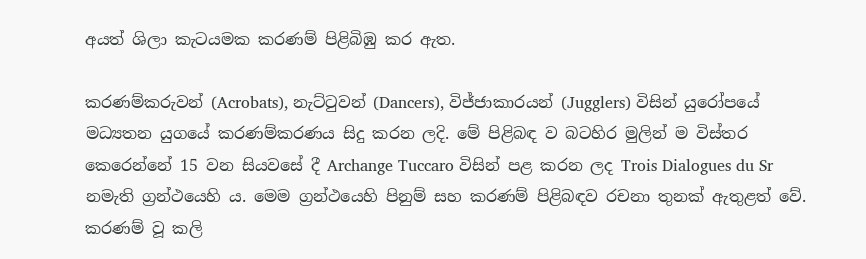අයත් ශිලා කැටයමක කරණම් පිළිබිඹු කර ඇත.

කරණම්කරුවන් (Acrobats), නැට්ටුවන් (Dancers), විජ්ජාකාරයන් (Jugglers) විසින් යුරෝපයේ මධ්‍යතන යුගයේ කරණම්කරණය සිදු කරන ලදි. මේ පිළිබඳ ව බටහිර මුලින් ම විස්තර කෙරෙන්නේ 15 වන සියවසේ දී Archange Tuccaro විසින් පළ කරන ලද Trois Dialogues du Sr නමැති ග්‍රන්ථයෙහි ය. මෙම ග්‍රන්ථයෙහි පිනුම් සහ කරණම් පිළිබඳව රචනා තුනක් ඇතුළත් වේ. කරණම් වූ කලි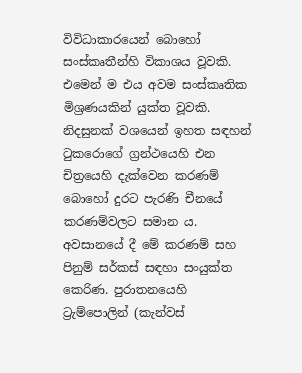විවිධාකාරයෙන් බොහෝ සංස්කෘතීන්හි විකාශය වූවකි. එමෙන් ම එය අවම සංස්කෘතික මිශ්‍රණයකින් යුක්ත වූවකි. නිදසුනක් වශයෙන් ඉහත සඳහන් ටුකරොගේ ග්‍රන්ථයෙහි එන චිත්‍රයෙහි දැක්වෙන කරණම් බොහෝ දුරට පැරණි චීනයේ කරණම්වලට සමාන ය. අවසානයේ දී මේ කරණම් සහ පිනුම් සර්කස් සඳහා සංයුක්ත කෙරිණ. පුරාතනයෙහි ට්‍රැම්පොලින් (කැන්වස්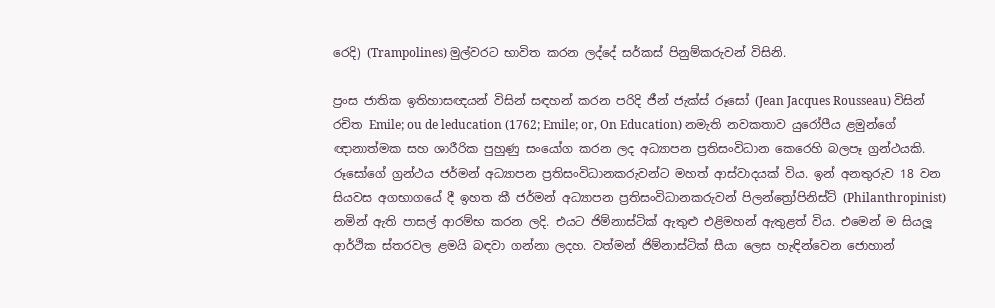රෙදි) (Trampolines) මුල්වරට භාවිත කරන ලද්දේ සර්කස් පිනුම්කරුවන් විසිනි.

ප්‍රංස ජාතික ඉතිහාසඥයන් විසින් සඳහන් කරන පරිදි ජීන් ජැක්ස් රූසෝ (Jean Jacques Rousseau) විසින් රචිත Emile; ou de leducation (1762; Emile; or, On Education) නමැති නවකතාව යුරෝපීය ළමුන්ගේ ඥානාත්මක සහ ශාරීරික පුහුණු සංයෝග කරන ලද අධ්‍යාපන ප්‍රතිසංවිධාන කෙරෙහි බලපෑ ග්‍රන්ථයකි. රූසෝගේ ග්‍රන්ථය ජර්මන් අධ්‍යාපන ප්‍රතිසංවිධානකරුවන්ට මහත් ආස්වාදයක් විය. ඉන් අනතුරුව 18 වන සියවස අගභාගයේ දී ඉහත කී ජර්මන් අධ්‍යාපන ප්‍රතිසංවිධානකරුවන් පිලන්ත්‍රෝපිනිස්ට් (Philanthropinist) නමින් ඇති පාසල් ආරම්භ කරන ලදි. එයට ජිම්නාස්ටික් ඇතුළු එළිමහන් ඇතුළත් විය. එමෙන් ම සියලූ ආර්ථික ස්තරවල ළමයි බඳවා ගන්නා ලදහ. වත්මන් ජිම්නාස්ටික් සීයා ලෙස හැඳින්වෙන ජොහාන්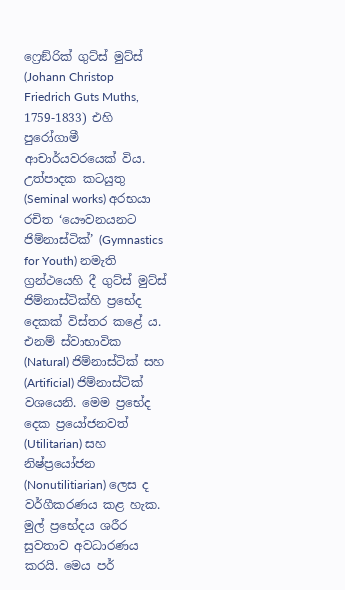ෆ්‍රෙඞ්රික් ගුට්ස් මුට්ස් (Johann Christop Friedrich Guts Muths, 1759-1833) එහි පුරෝගාමී ආචාර්යවරයෙක් විය. උත්පාදක කටයුතු (Seminal works) අරභයා රචිත ‘යෞවනයනට ජිම්නාස්ටික්’ (Gymnastics for Youth) නමැති ග්‍රන්ථයෙහි දී ගුට්ස් මුට්ස් ජිම්නාස්ටික්හි ප්‍රභේද දෙකක් විස්තර කළේ ය. එනම් ස්වාභාවික (Natural) ජිම්නාස්ටික් සහ (Artificial) ජිම්නාස්ටික් වශයෙනි. මෙම ප්‍රභේද දෙක ප්‍රයෝජනවත් (Utilitarian) සහ නිෂ්ප්‍රයෝජන (Nonutilitiarian) ලෙස ද වර්ගීකරණය කළ හැක. මුල් ප්‍රභේදය ශරීර සුවතාව අවධාරණය කරයි. මෙය පර්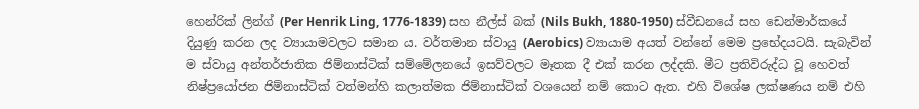හෙන්රික් ලින්ග් (Per Henrik Ling, 1776-1839) සහ නීල්ස් බක් (Nils Bukh, 1880-1950) ස්වීඩනයේ සහ ඩෙන්මාර්කයේ දියුණු කරන ලද ව්‍යායාමවලට සමාන ය. වර්තමාන ස්වායු (Aerobics) ව්‍යායාම අයත් වන්නේ මෙම ප්‍රභේදයටයි. සැබැවින් ම ස්වායු අන්තර්ජාතික ජිම්නාස්ටික් සම්මේලනයේ ඉසව්වලට මෑතක දී එක් කරන ලද්දකි. මීට ප්‍රතිවිරුද්ධ වූ හෙවත් නිෂ්ප්‍රයෝජන ජිම්නාස්ටික් වත්මන්හි කලාත්මක ජිම්නාස්ටික් වශයෙන් නම් කොට ඇත. එහි විශේෂ ලක්ෂණය නම් එහි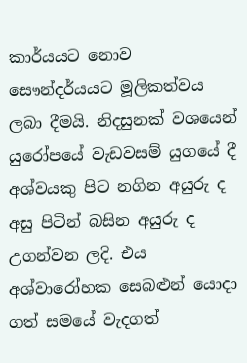කාර්යයට නොව සෞන්දර්යයට මූලිකත්වය ලබා දීමයි. නිදසුනක් වශයෙන් යුරෝපයේ වැඩවසම් යුගයේ දී අශ්වයකු පිට නගින අයුරු ද අසු පිටින් බසින අයුරු ද උගන්වන ලදි. එය අශ්වාරෝහක සෙබළුන් යොදා ගත් සමයේ වැදගත්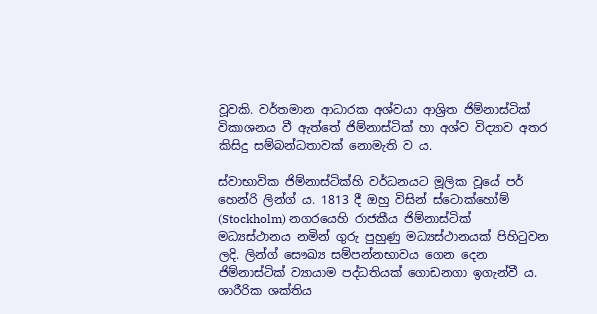වූවකි. වර්තමාන ආධාරක අශ්වයා ආශ්‍රිත ජිම්නාස්ටික් විකාශනය වී ඇත්තේ ජිම්නාස්ටික් හා අශ්ව විද්‍යාව අතර කිසිදු සම්බන්ධතාවක් නොමැති ව ය.

ස්වාභාවික ජිම්නාස්ටික්හි වර්ධනයට මූලික වූයේ පර් හෙන්රි ලින්ග් ය. 1813 දී ඔහු විසින් ස්ටොක්හෝම් (Stockholm) නගරයෙහි රාජකීය ජිම්නාස්ටික් මධ්‍යස්ථානය නමින් ගුරු පුහුණු මධ්‍යස්ථානයක් පිහිටුවන ලදි. ලින්ග් සෞඛ්‍ය සම්පන්නභාවය ගෙන දෙන ජිම්නාස්ටික් ව්‍යායාම පද්ධතියක් ගොඩනගා ඉගැන්වී ය. ශාරීරික ශක්තිය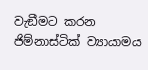වැඞීමට කරන ජිම්නාස්ටික් ව්‍යායාමය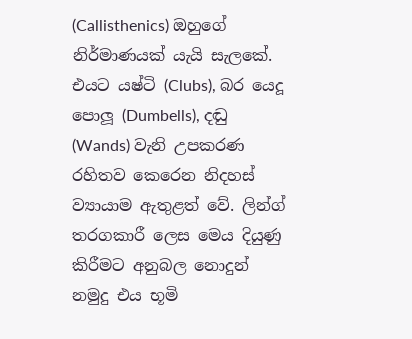(Callisthenics) ඔහුගේ නිර්මාණයක් යැයි සැලකේ. එයට යෂ්ටි (Clubs), බර යෙදූ පොලූ (Dumbells), දඬු (Wands) වැනි උපකරණ රහිතව කෙරෙන නිදහස් ව්‍යායාම ඇතුළත් වේ. ලින්ග් තරගකාරී ලෙස මෙය දියුණු කිරීමට අනුබල නොදුන් නමුදු එය භූමි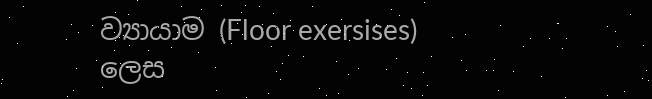ව්‍යායාම (Floor exersises) ලෙස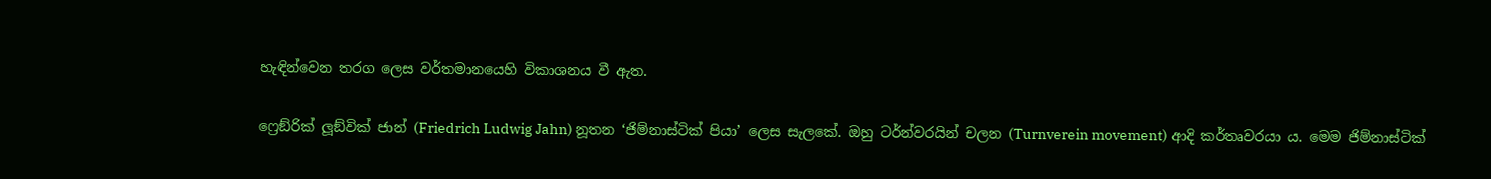හැඳින්වෙන තරග ලෙස වර්තමානයෙහි විකාශනය වී ඇත.

ෆ්‍රෙඞ්රික් ලූඞ්වික් ජාන් (Friedrich Ludwig Jahn) නූතන ‘ජිම්නාස්ටික් පියා’ ලෙස සැලකේ. ඔහු ටර්න්වරයින් චලන (Turnverein movement) ආදි කර්තෘවරයා ය. මෙම ජිම්නාස්ටික්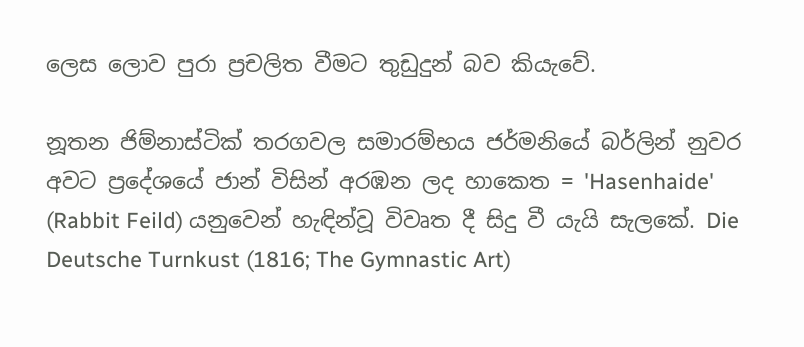ලෙස ලොව පුරා ප්‍රචලිත වීමට තුඩුදුන් බව කියැවේ.

නූතන ජිම්නාස්ටික් තරගවල සමාරම්භය ජර්මනියේ බර්ලින් නුවර අවට ප්‍රදේශයේ ජාන් විසින් අරඹන ලද හාකෙත = 'Hasenhaide' (Rabbit Feild) යනුවෙන් හැඳින්වූ විවෘත දී සිදු වී යැයි සැලකේ. Die Deutsche Turnkust (1816; The Gymnastic Art)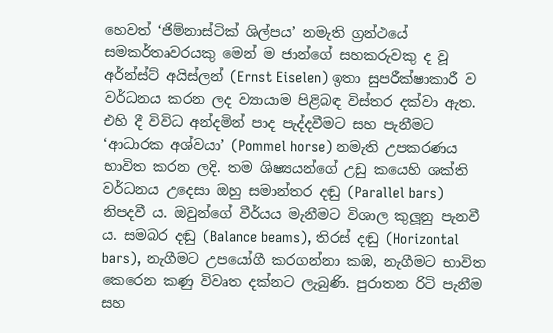හෙවත් ‘ජිම්නාස්ටික් ශිල්පය’ නමැති ග්‍රන්ථයේ සමකර්තෘවරයකු මෙන් ම ජාන්ගේ සහකරුවකු ද වූ අර්න්ස්ට් අයිස්ලන් (Ernst Eiselen) ඉතා සුපරීක්ෂාකාරී ව වර්ධනය කරන ලද ව්‍යායාම පිළිබඳ විස්තර දක්වා ඇත. එහි දී විවිධ අන්දමින් පාද පැද්දවීමට සහ පැනීමට ‘ආධාරක අශ්වයා’ (Pommel horse) නමැති උපකරණය භාවිත කරන ලදි. තම ශිෂ්‍යයන්ගේ උඩු කයෙහි ශක්ති වර්ධනය උදෙසා ඔහු සමාන්තර දඬු (Parallel bars) නිපදවී ය. ඔවුන්ගේ වීර්යය මැනීමට විශාල කුලූනු පැනවී ය. සමබර දඬු (Balance beams), තිරස් දඬු (Horizontal bars), නැගීමට උපයෝගී කරගන්නා කඹ, නැගීමට භාවිත කෙරෙන කණු විවෘත දක්නට ලැබුණි. පුරාතන රිටි පැනීම සහ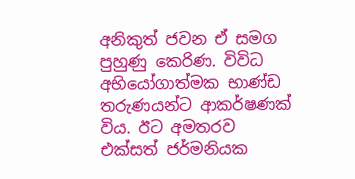අනිකුත් ජවන ඒ සමග පුහුණු කෙරිණ. විවිධ අභියෝගාත්මක භාණ්ඩ තරුණයන්ට ආකර්ෂණක් විය. ඊට අමතරව එක්සත් ජර්මනියක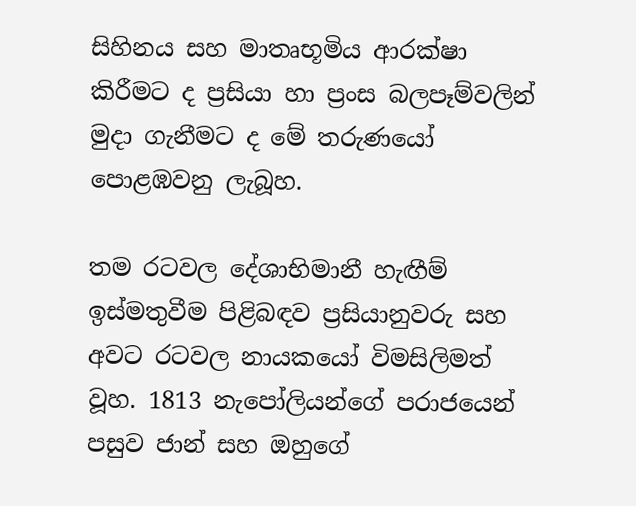සිහිනය සහ මාතෘභූමිය ආරක්ෂා කිරීමට ද ප්‍රසියා හා ප්‍රංස බලපෑම්වලින් මුදා ගැනීමට ද මේ තරුණයෝ පොළඹවනු ලැබූහ.

තම රටවල දේශාභිමානී හැඟීම් ඉස්මතුවීම පිළිබඳව ප්‍රසියානුවරු සහ අවට රටවල නායකයෝ විමසිලිමත් වූහ. 1813 නැපෝලියන්ගේ පරාජයෙන් පසුව ජාන් සහ ඔහුගේ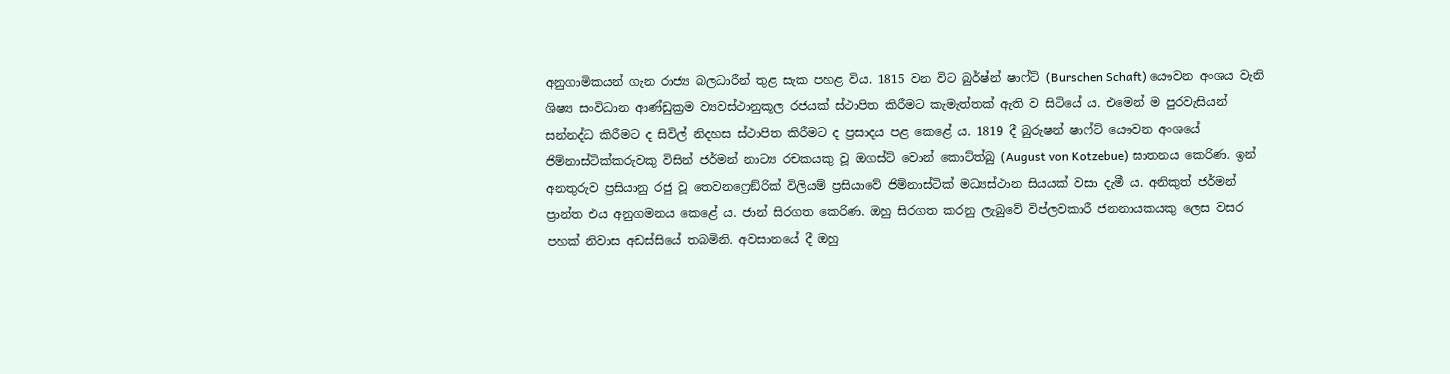අනුගාමිකයන් ගැන රාජ්‍ය බලධාරීන් තුළ සැක පහළ විය. 1815 වන විට බුර්ෂ්න් ෂාෆ්ට් (Burschen Schaft) යෞවන අංශය වැනි ශිෂ්‍ය සංවිධාන ආණ්ඩුක්‍රම ව්‍යවස්ථානුකූල රජයක් ස්ථාපිත කිරීමට කැමැත්තක් ඇති ව සිටියේ ය. එමෙන් ම පුරවැසියන් සන්නද්ධ කිරීමට ද සිවිල් නිදහස ස්ථාපිත කිරීමට ද ප්‍රසාදය පළ කෙළේ ය. 1819 දී බුරුෂන් ෂාෆ්ට් යෞවන අංශයේ ජිම්නාස්ටික්කරුවකු විසින් ජර්මන් නාට්‍ය රචකයකු වූ ඔගස්ට් වොන් කොට්ත්බු (August von Kotzebue) ඝාතනය කෙරිණ. ඉන් අනතුරුව ප්‍රසියානු රජු වූ තෙවනෆ්‍රෙඞ්රික් විලියම් ප්‍රසියාවේ ජිම්නාස්ටික් මධ්‍යස්ථාන සියයක් වසා දැමී ය. අනිකුත් ජර්මන් ප්‍රාන්ත එය අනුගමනය කෙළේ ය. ජාන් සිරගත කෙරිණ. ඔහු සිරගත කරනු ලැබුවේ විප්ලවකාරී ජනනායකයකු ලෙස වසර පහක් නිවාස අඩස්සියේ තබමිනි. අවසානයේ දී ඔහු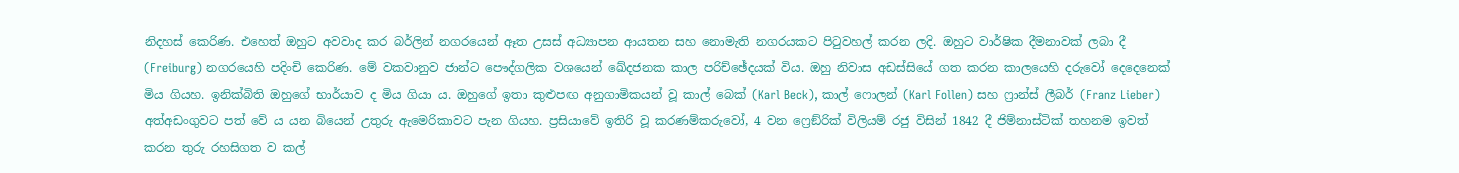නිදහස් කෙරිණ. එහෙත් ඔහුට අවවාද කර බර්ලින් නගරයෙන් ඈත උසස් අධ්‍යාපන ආයතන සහ නොමැති නගරයකට පිටුවහල් කරන ලදි. ඔහුට වාර්ෂික දීමනාවක් ලබා දී (Freiburg) නගරයෙහි පදිංචි කෙරිණ. මේ වකවානුව ජාන්ට පෞද්ගලික වශයෙන් ඛේදජනක කාල පරිච්ඡේදයක් විය. ඔහු නිවාස අඩස්සියේ ගත කරන කාලයෙහි දරුවෝ දෙදෙනෙක් මිය ගියහ. ඉනික්බිති ඔහුගේ භාර්යාව ද මිය ගියා ය. ඔහුගේ ඉතා කුළුපඟ අනුගාමිකයන් වූ කාල් බෙක් (Karl Beck), කාල් ෆොලන් (Karl Follen) සහ ෆ්‍රාන්ස් ලීබර් (Franz Lieber) අත්අඩංගුවට පත් වේ ය යන බියෙන් උතුරු ඇමෙරිකාවට පැන ගියහ. ප්‍රසියාවේ ඉතිරි වූ කරණම්කරුවෝ, 4 වන ෆ්‍රෙඞ්රික් විලියම් රජු විසින් 1842 දී ජිම්නාස්ටික් තහනම ඉවත් කරන තුරු රහසිගත ව කල්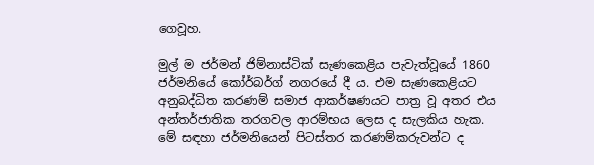ගෙවූහ.

මුල් ම ජර්මන් ජිම්නාස්ටික් සැණකෙළිය පැවැත්වූයේ 1860 ජර්මනියේ කෝර්බර්ග් නගරයේ දී ය. එම සැණකෙළියට අනුබද්ධිත කරණම් සමාජ ආකර්ෂණයට පාත්‍ර වූ අතර එය අන්තර්ජාතික තරගවල ආරම්භය ලෙස ද සැලකිය හැක. මේ සඳහා ජර්මනියෙන් පිටස්තර කරණම්කරුවන්ට ද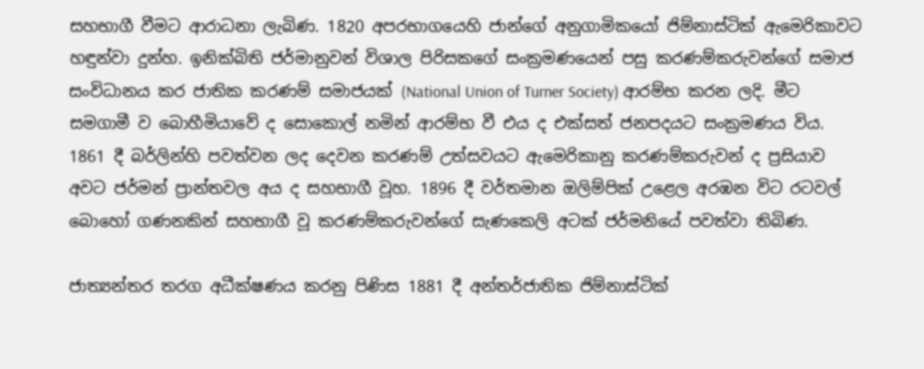සහභාගී වීමට ආරාධනා ලැබිණ. 1820 අපරභාගයෙහි ජාන්ගේ අනුගාමිකයෝ ජිම්නාස්ටික් ඇමෙරිකාවට හඳුන්වා දුන්හ. ඉනික්බිති ජර්මානුවන් විශාල පිරිසකගේ සංක්‍රමණයෙන් පසු කරණම්කරුවන්ගේ සමාජ සංවිධානය කර ජාතික කරණම් සමාජයක් (National Union of Turner Society) ආරම්භ කරන ලදි. මීට සමගාමී ව බොහීමියාවේ ද සොකොල් නමින් ආරම්භ වී එය ද එක්සත් ජනපදයට සංක්‍රමණය විය. 1861 දී බර්ලින්හි පවත්වන ලද දෙවන කරණම් උත්සවයට ඇමෙරිකානු කරණම්කරුවන් ද ප්‍රසියාව අවට ජර්මන් ප්‍රාන්තවල අය ද සහභාගී වූහ. 1896 දී වර්තමාන ඔලිම්පික් උළෙල අරඹන විට රටවල් බොහෝ ගණනකින් සහභාගී වූ කරණම්කරුවන්ගේ සැණකෙලි අටක් ජර්මනියේ පවත්වා තිබිණ.

ජාත්‍යන්තර තරග අධීක්ෂණය කරනු පිණිස 1881 දී අන්තර්ජාතික ජිම්නාස්ටික්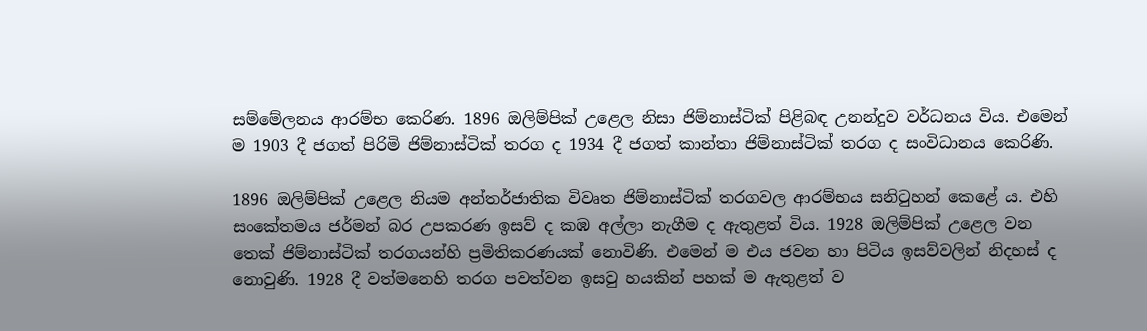සම්මේලනය ආරම්භ කෙරිණ. 1896 ඔලිම්පික් උළෙල නිසා ජිම්නාස්ටික් පිළිබඳ උනන්දුව වර්ධනය විය. එමෙන් ම 1903 දී ජගත් පිරිමි ජිම්නාස්ටික් තරග ද 1934 දී ජගත් කාන්තා ජිම්නාස්ටික් තරග ද සංවිධානය කෙරිණි.

1896 ඔලිම්පික් උළෙල නියම අන්තර්ජාතික විවෘත ජිම්නාස්ටික් තරගවල ආරම්භය සනිටුහන් කෙළේ ය. එහි සංකේතමය ජර්මන් බර උපකරණ ඉසව් ද කඹ අල්ලා නැගීම ද ඇතුළත් විය. 1928 ඔලිම්පික් උළෙල වන තෙක් ජිම්නාස්ටික් තරගයන්හි ප්‍රමිතිකරණයක් නොවිණි. එමෙන් ම එය ජවන හා පිටිය ඉසව්වලින් නිදහස් ද නොවුණි. 1928 දී වත්මනෙහි තරග පවත්වන ඉසවු හයකින් පහක් ම ඇතුළත් ව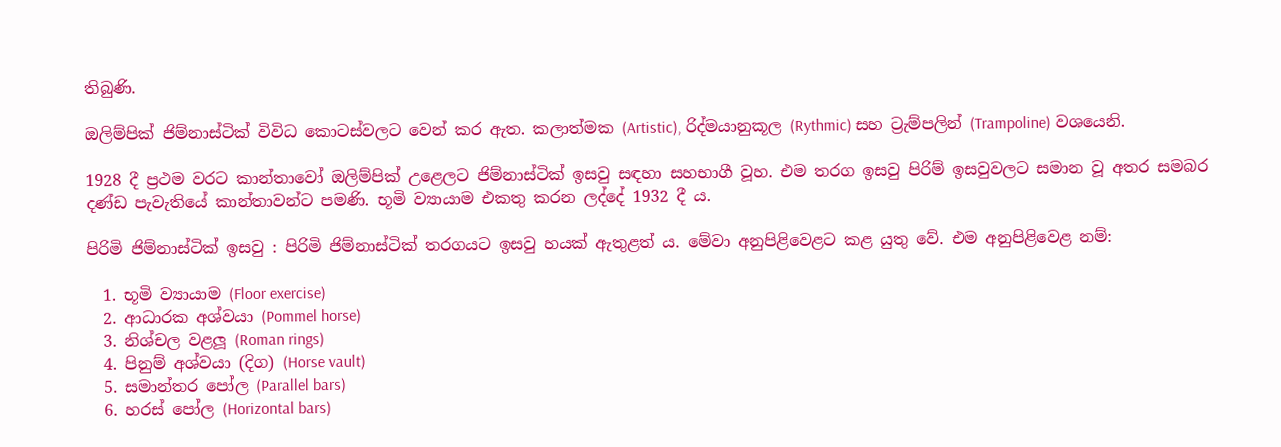තිබුණි.

ඔලිම්පික් ජිම්නාස්ටික් විවිධ කොටස්වලට වෙන් කර ඇත. කලාත්මක (Artistic), රිද්මයානුකූල (Rythmic) සහ ට්‍රැම්පලින් (Trampoline) වශයෙනි.

1928 දී ප්‍රථම වරට කාන්තාවෝ ඔලිම්පික් උළෙලට ජිම්නාස්ටික් ඉසවු සඳහා සහභාගී වූහ. එම තරග ඉසවු පිරිම් ඉසවුවලට සමාන වූ අතර සමබර දණ්ඩ පැවැතියේ කාන්තාවන්ට පමණි. භූමි ව්‍යායාම එකතු කරන ලද්දේ 1932 දී ය.

පිරිමි ජිම්නාස්ටික් ඉසවු : පිරිමි ජිම්නාස්ටික් තරගයට ඉසවු හයක් ඇතුළත් ය. මේවා අනුපිළිවෙළට කළ යුතු වේ. එම අනුපිළිවෙළ නම්:

  1. භූමි ව්‍යායාම (Floor exercise)
  2. ආධාරක අශ්වයා (Pommel horse)
  3. නිශ්චල වළලූ (Roman rings)
  4. පිනුම් අශ්වයා (දිග) (Horse vault)
  5. සමාන්තර පෝල (Parallel bars)
  6. හරස් පෝල (Horizontal bars)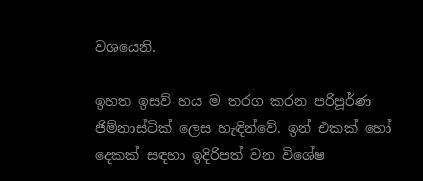වශයෙනි.

ඉහත ඉසව් හය ම තරග කරන පරිපූර්ණ ජිම්නාස්ටික් ලෙස හැඳින්වේ. ඉන් එකක් හෝ දෙකක් සඳහා ඉදිරිපත් වන විශේෂ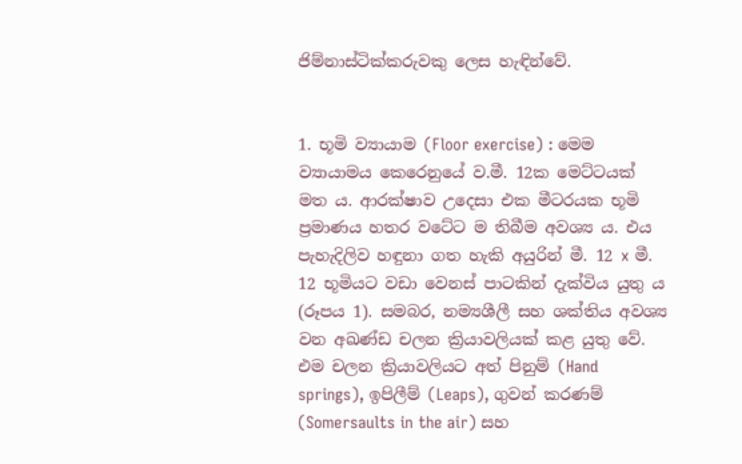ජිම්නාස්ටික්කරුවකු ලෙස හැඳින්වේ.


1. භූමි ව්‍යායාම (Floor exercise) : මෙම ව්‍යායාමය කෙරෙනුයේ ව.මී. 12ක මෙට්ටයක් මත ය. ආරක්ෂාව උදෙසා එක මීටරයක භූමි ප්‍රමාණය හතර වටේට ම තිබීම අවශ්‍ය ය. එය පැහැදිලිව හඳුනා ගත හැකි අයුරින් මී. 12 x මී. 12 භූමියට වඩා වෙනස් පාටකින් දැක්විය යුතු ය (රූපය 1). සමබර, නම්‍යශීලී සහ ශක්තිය අවශ්‍ය වන අඛණ්ඩ චලන ක්‍රියාවලියක් කළ යුතු වේ. එම චලන ක්‍රියාවලියට අත් පිනුම් (Hand springs), ඉපිලීම් (Leaps), ගුවන් කරණම් (Somersaults in the air) සහ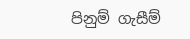පිනුම් ගැසීම්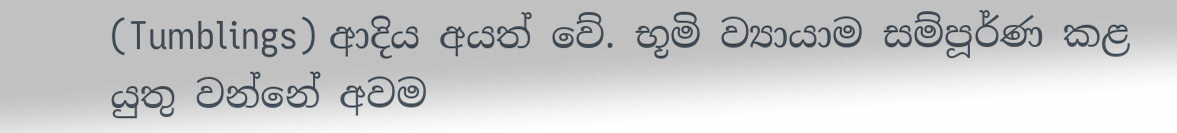(Tumblings) ආදිය අයත් වේ. භූමි ව්‍යායාම සම්පූර්ණ කළ යුතු වන්නේ අවම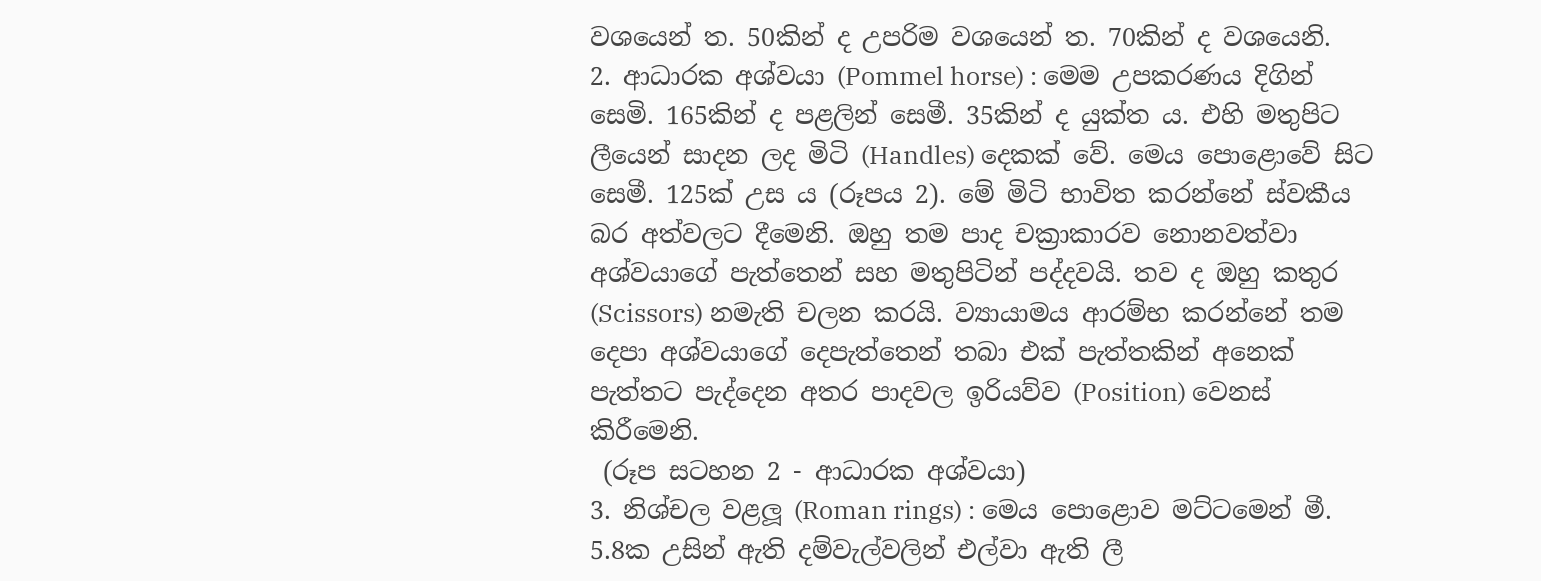වශයෙන් ත. 50කින් ද උපරිම වශයෙන් ත. 70කින් ද වශයෙනි.
2. ආධාරක අශ්වයා (Pommel horse) : මෙම උපකරණය දිගින් සෙමි. 165කින් ද පළලින් සෙමී. 35කින් ද යුක්ත ය. එහි මතුපිට ලීයෙන් සාදන ලද මිටි (Handles) දෙකක් වේ. මෙය පොළොවේ සිට සෙමී. 125ක් උස ය (රූපය 2). මේ මිටි භාවිත කරන්නේ ස්වකීය බර අත්වලට දීමෙනි. ඔහු තම පාද චක්‍රාකාරව නොනවත්වා අශ්වයාගේ පැත්තෙන් සහ මතුපිටින් පද්දවයි. තව ද ඔහු කතුර (Scissors) නමැති චලන කරයි. ව්‍යායාමය ආරම්භ කරන්නේ තම දෙපා අශ්වයාගේ දෙපැත්තෙන් තබා එක් පැත්තකින් අනෙක් පැත්තට පැද්දෙන අතර පාදවල ඉරියව්ව (Position) වෙනස් කිරීමෙනි.
 (රූප සටහන 2 - ආධාරක අශ්වයා)
3. නිශ්චල වළලූ (Roman rings) : මෙය පොළොව මට්ටමෙන් මී. 5.8ක උසින් ඇති දම්වැල්වලින් එල්වා ඇති ලී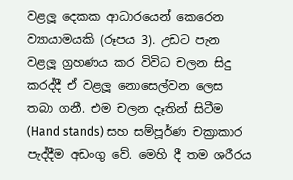වළලූ දෙකක ආධාරයෙන් කෙරෙන ව්‍යායාමයකි (රූපය 3). උඩට පැන වළලූ ග්‍රහණය කර විවිධ චලන සිදු කරද්දී ඒ වළලූ නොසෙල්වන ලෙස තබා ගනී. එම චලන දෑතින් සිටීම (Hand stands) සහ සම්පූර්ණ චක්‍රාකාර පැද්දීම අඩංගු වේ. මෙහි දී තම ශරීරය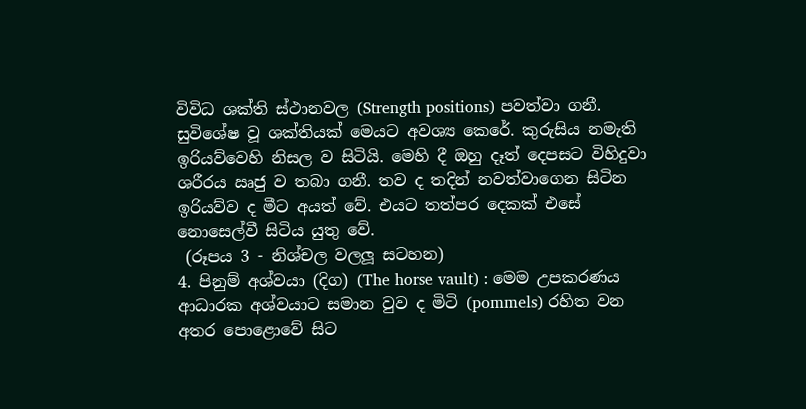විවිධ ශක්ති ස්ථානවල (Strength positions) පවත්වා ගනී. සුවිශේෂ වූ ශක්තියක් මෙයට අවශ්‍ය කෙරේ. කුරුසිය නමැති ඉරියව්වෙහි නිසල ව සිටියි. මෙහි දී ඔහු දෑත් දෙපසට විහිදුවා ශරීරය ඍජු ව තබා ගනී. තව ද තදින් නවත්වාගෙන සිටින ඉරියව්ව ද මීට අයත් වේ. එයට තත්පර දෙකක් එසේ නොසෙල්වී සිටිය යුතු වේ.
 (රූපය 3 - නිශ්චල වලලූ සටහන)
4. පිනුම් අශ්වයා (දිග) (The horse vault) : මෙම උපකරණය ආධාරක අශ්වයාට සමාන වුව ද මිටි (pommels) රහිත වන අතර පොළොවේ සිට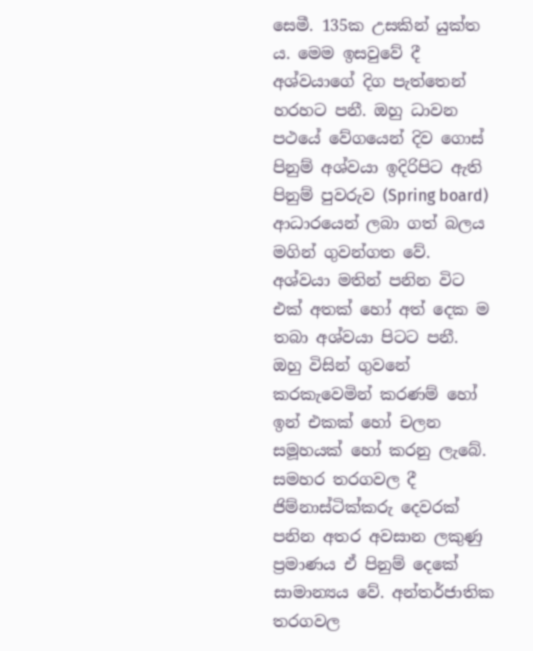සෙමී. 135ක උසකින් යුක්ත ය. මෙම ඉසවුවේ දී අශ්වයාගේ දිග පැත්තෙන් හරහට පනී. ඔහු ධාවන පථයේ වේගයෙන් දිව ගොස් පිනුම් අශ්වයා ඉදිරිපිට ඇති පිනුම් පුවරුව (Spring board) ආධාරයෙන් ලබා ගත් බලය මගින් ගුවන්ගත වේ. අශ්වයා මතින් පනින විට එක් අතක් හෝ අත් දෙක ම තබා අශ්වයා පිටට පනී. ඔහු විසින් ගුවනේ කරකැවෙමින් කරණම් හෝ ඉන් එකක් හෝ චලන සමූහයක් හෝ කරනු ලැබේ. සමහර තරගවල දී ජිම්නාස්ටික්කරු දෙවරක් පනින අතර අවසාන ලකුණු ප්‍රමාණය ඒ පිනුම් දෙකේ සාමාන්‍යය වේ. අන්තර්ජාතික තරගවල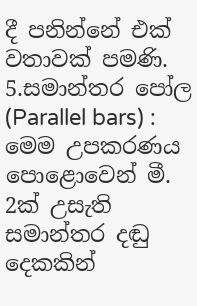දී පනින්නේ එක් වතාවක් පමණි.
5.සමාන්තර පෝල (Parallel bars) : මෙම උපකරණය පොළොවෙන් මී. 2ක් උසැති සමාන්තර දඬු දෙකකින්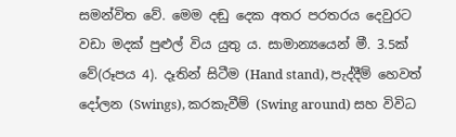සමන්විත වේ. මෙම දඬු දෙක අතර පරතරය දෙවුරට වඩා මදක් පුළුල් විය යුතු ය. සාමාන්‍යයෙන් මී. 3.5ක් වේ(රූපය 4). දෑතින් සිටීම (Hand stand), පැද්දීම් හෙවත් දෝලන (Swings), කරකැවීම් (Swing around) සහ විවිධ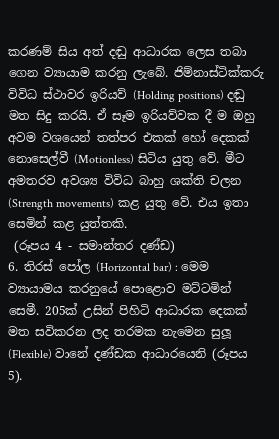කරණම් සිය අත් දඬු ආධාරක ලෙස තබා ගෙන ව්‍යායාම කරනු ලැබේ. ජිම්නාස්ටික්කරු විවිධ ස්ථාවර ඉරියව් (Holding positions) දඬු මත සිදු කරයි. ඒ සෑම ඉරියව්වක දී ම ඔහු අවම වශයෙන් තත්පර එකක් හෝ දෙකක් නොසෙල්වී (Motionless) සිටිය යුතු වේ. මීට අමතරව අවශ්‍ය විවිධ බාහු ශක්ති චලන (Strength movements) කළ යුතු වේ. එය ඉතා සෙමින් කළ යුත්තකි.
 (රූපය 4 - සමාන්තර දණ්ඩ)
6. තිරස් පෝල (Horizontal bar) : මෙම ව්‍යායාමය කරනුයේ පොළොව මට්ටමින් සෙමී. 205ක් උසින් පිහිටි ආධාරක දෙකක් මත සවිකරන ලද තරමක නැමෙන සුලූ (Flexible) වානේ දණ්ඩක ආධාරයෙනි (රූපය 5).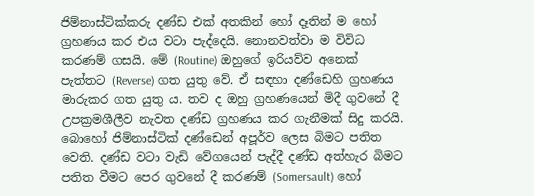ජිම්නාස්ටික්කරු දණ්ඩ එක් අතකින් හෝ දෑතින් ම හෝ ග්‍රහණය කර එය වටා පැද්දෙයි. නොනවත්වා ම විවිධ කරණම් ගසයි. මේ (Routine) ඔහුගේ ඉරියව්ව අනෙක් පැත්තට (Reverse) ගත යුතු වේ. ඒ සඳහා දණ්ඩෙහි ග්‍රහණය මාරුකර ගත යුතු ය. තව ද ඔහු ග්‍රහණයෙන් මිදී ගුවනේ දී උපක්‍රමශීලීව නැවත දණ්ඩ ග්‍රහණය කර ගැනීමක් සිදු කරයි. බොහෝ ජිම්නාස්ටික් දණ්ඩෙන් අපූර්ව ලෙස බිමට පතිත වෙති. දණ්ඩ වටා වැඩි වේගයෙන් පැද්දී දණ්ඩ අත්හැර බිමට පතිත වීමට පෙර ගුවනේ දී කරණම් (Somersault) හෝ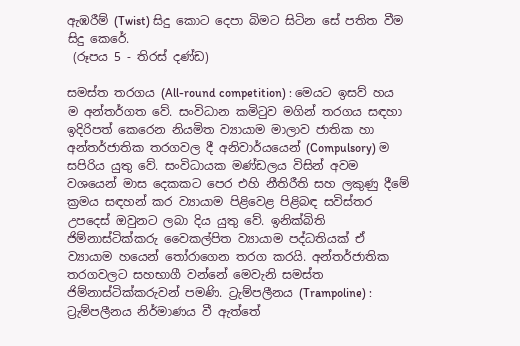ඇඹරීම් (Twist) සිදු කොට දෙපා බිමට සිටින සේ පතිත වීම සිදු කෙරේ.
 (රූපය 5 - තිරස් දණ්ඩ)

සමස්ත තරගය (All-round competition) : මෙයට ඉසව් හය ම අන්තර්ගත වේ. සංවිධාන කමිටුව මගින් තරගය සඳහා ඉදිරිපත් කෙරෙන නියමිත ව්‍යායාම මාලාව ජාතික හා අන්තර්ජාතික තරගවල දී අනිවාර්යයෙන් (Compulsory) ම සපිරිය යුතු වේ. සංවිධායක මණ්ඩලය විසින් අවම වශයෙන් මාස දෙකකට පෙර එහි නීතිරීති සහ ලකුණු දීමේ ක්‍රමය සඳහන් කර ව්‍යායාම පිළිවෙළ පිළිබඳ සවිස්තර උපදෙස් ඔවුනට ලබා දිය යුතු වේ. ඉනික්බිති ජිම්නාස්ටික්කරු වෛකල්පිත ව්‍යායාම පද්ධතියක් ඒ ව්‍යායාම හයෙන් තෝරාගෙන තරග කරයි. අන්තර්ජාතික තරගවලට සහභාගී වන්නේ මෙවැනි සමස්ත ජිම්නාස්ටික්කරුවන් පමණි. ට්‍රැම්පලීනය (Trampoline) : ට්‍රැම්පලීනය නිර්මාණය වී ඇත්තේ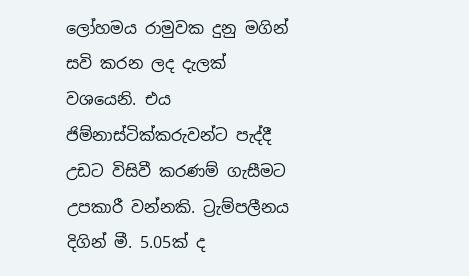ලෝහමය රාමුවක දුනු මගින් සවි කරන ලද දැලක් වශයෙනි. එය ජිම්නාස්ටික්කරුවන්ට පැද්දී උඩට විසිවී කරණම් ගැසීමට උපකාරී වන්නකි. ට්‍රැම්පලීනය දිගින් මී. 5.05ක් ද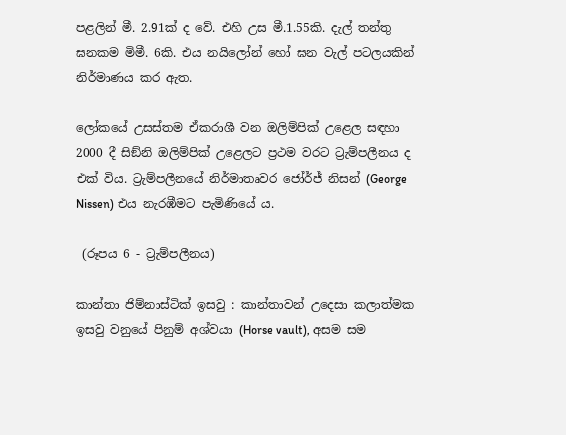පළලින් මී. 2.91ක් ද වේ. එහි උස මී.1.55කි. දැල් තන්තු ඝනකම මිමී. 6කි. එය නයිලෝන් හෝ ඝන වැල් පටලයකින් නිර්මාණය කර ඇත.

ලෝකයේ උසස්තම ඒකරාශී වන ඔලිම්පික් උළෙල සඳහා 2000 දී සිඞ්නි ඔලිම්පික් උළෙලට ප්‍රථම වරට ට්‍රැම්පලීනය ද එක් විය. ට්‍රැම්පලීනයේ නිර්මාතෘවර ජෝර්ජ් නිසන් (George Nissen) එය නැරඹීමට පැමිණියේ ය.

 (රූපය 6 - ට්‍රැම්පලීනය)

කාන්තා ජිම්නාස්ටික් ඉසවු : කාන්තාවන් උදෙසා කලාත්මක ඉසවු වනුයේ පිනුම් අශ්වයා (Horse vault), අසම සම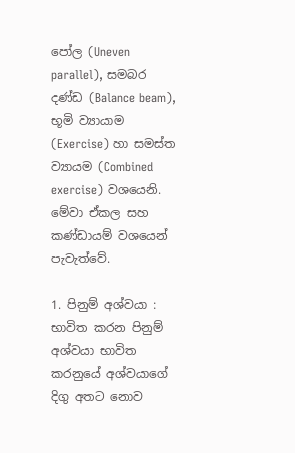පෝල (Uneven parallel), සමබර දණ්ඩ (Balance beam), භූමි ව්‍යායාම (Exercise) හා සමස්ත ව්‍යායම (Combined exercise) වශයෙනි. මේවා ඒකල සහ කණ්ඩායම් වශයෙන් පැවැත්වේ.

1. පිනුම් අශ්වයා : භාවිත කරන පිනුම් අශ්වයා භාවිත කරනුයේ අශ්වයාගේ දිගු අතට නොව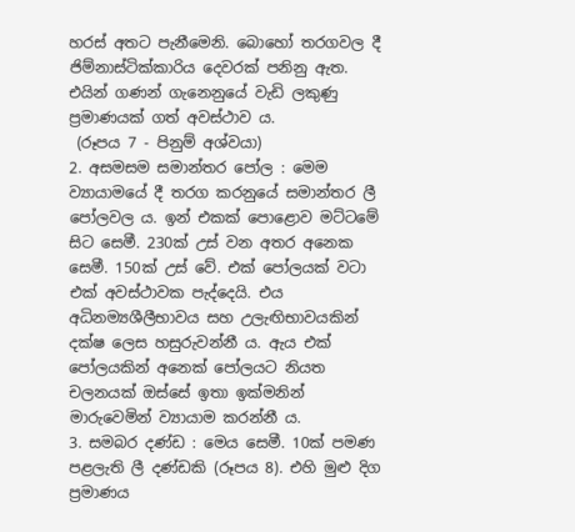හරස් අතට පැනීමෙනි. බොහෝ තරගවල දී ජිම්නාස්ටික්කාරිය දෙවරක් පනිනු ඇත. එයින් ගණන් ගැනෙනුයේ වැඩි ලකුණු ප්‍රමාණයක් ගත් අවස්ථාව ය.
 (රූපය 7 - පිනුම් අශ්වයා)
2. අසමසම සමාන්තර පෝල : මෙම ව්‍යායාමයේ දී තරග කරනුයේ සමාන්තර ලී පෝලවල ය. ඉන් එකක් පොළොව මට්ටමේ සිට සෙමී. 230ක් උස් වන අතර අනෙක සෙමී. 150ක් උස් වේ. එක් පෝලයක් වටා එක් අවස්ථාවක පැද්දෙයි. එය අධිනම්‍යශීලීභාවය සහ උලැඟිභාවයකින් දක්ෂ ලෙස හසුරුවන්නී ය. ඇය එක් පෝලයකින් අනෙක් පෝලයට නියත චලනයක් ඔස්සේ ඉතා ඉක්මනින් මාරුවෙමින් ව්‍යායාම කරන්නී ය.
3. සමබර දණ්ඩ : මෙය සෙමී. 10ක් පමණ පළලැති ලී දණ්ඩකි (රූපය 8). එහි මුළු දිග ප්‍රමාණය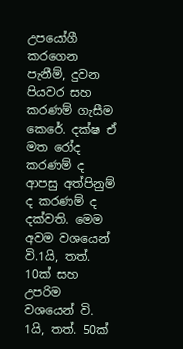උපයෝගී කරගෙන පැනීම්, දුවන පියවර සහ කරණම් ගැසීම කෙරේ. දක්ෂ ඒ මත රෝද කරණම් ද ආපසු අත්පිනුම් ද කරණම් ද දක්වති. මෙම අවම වශයෙන් වි.1යි, තත්. 10ක් සහ උපරිම වශයෙන් වි. 1යි, තත්. 50ක්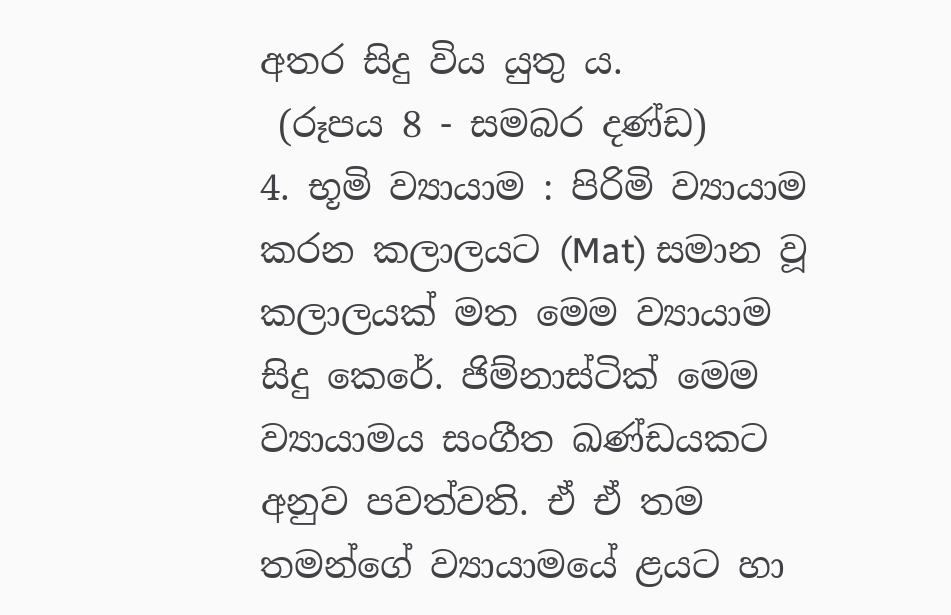අතර සිදු විය යුතු ය.
 (රූපය 8 - සමබර දණ්ඩ)
4. භූමි ව්‍යායාම : පිරිමි ව්‍යායාම කරන කලාලයට (Mat) සමාන වූ කලාලයක් මත මෙම ව්‍යායාම සිදු කෙරේ. ජිම්නාස්ටික් මෙම ව්‍යායාමය සංගීත ඛණ්ඩයකට අනුව පවත්වති. ඒ ඒ තම තමන්ගේ ව්‍යායාමයේ ළයට හා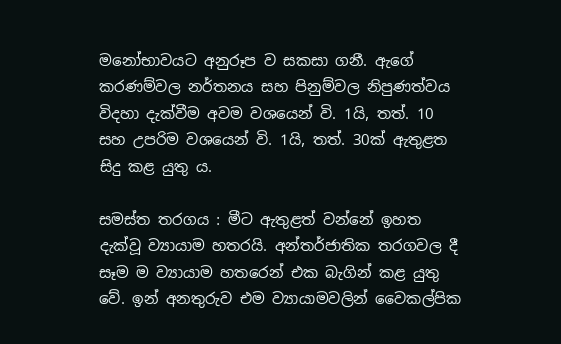මනෝභාවයට අනුරූප ව සකසා ගනී. ඇගේ කරණම්වල නර්තනය සහ පිනුම්වල නිපුණත්වය විදහා දැක්වීම අවම වශයෙන් වි. 1යි, තත්. 10 සහ උපරිම වශයෙන් වි. 1යි, තත්. 30ක් ඇතුළත සිදු කළ යුතු ය.

සමස්ත තරගය : මීට ඇතුළත් වන්නේ ඉහත දැක්වූ ව්‍යායාම හතරයි. අන්තර්ජාතික තරගවල දී සෑම ම ව්‍යායාම හතරෙන් එක බැගින් කළ යුතු වේ. ඉන් අනතුරුව එම ව්‍යායාමවලින් වෛකල්පික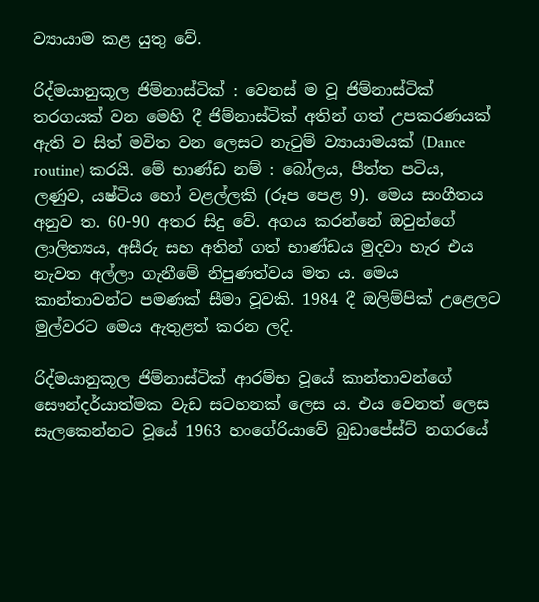ව්‍යායාම කළ යුතු වේ.

රිද්මයානුකූල ජිම්නාස්ටික් : වෙනස් ම වූ ජිම්නාස්ටික් තරගයක් වන මෙහි දී ජිම්නාස්ටික් අතින් ගත් උපකරණයක් ඇති ව සිත් මවිත වන ලෙසට නැටුම් ව්‍යායාමයක් (Dance routine) කරයි. මේ භාණ්ඩ නම් : බෝලය, පීත්ත පටිය, ලණුව, යෂ්ටිය හෝ වළල්ලකි (රූප පෙළ 9). මෙය සංගීතය අනුව ත. 60-90 අතර සිදු වේ. අගය කරන්නේ ඔවුන්ගේ ලාලිත්‍යය, අසීරු සහ අතින් ගත් භාණ්ඩය මුදවා හැර එය නැවත අල්ලා ගැනීමේ නිපුණත්වය මත ය. මෙය කාන්තාවන්ට පමණක් සීමා වූවකි. 1984 දී ඔලිම්පික් උළෙලට මුල්වරට මෙය ඇතුළත් කරන ලදි.

රිද්මයානුකූල ජිම්නාස්ටික් ආරම්භ වූයේ කාන්තාවන්ගේ සෞන්දර්යාත්මක වැඩ සටහනක් ලෙස ය. එය වෙනත් ලෙස සැලකෙන්නට වූයේ 1963 හංගේරියාවේ බුඩාපේස්ට් නගරයේ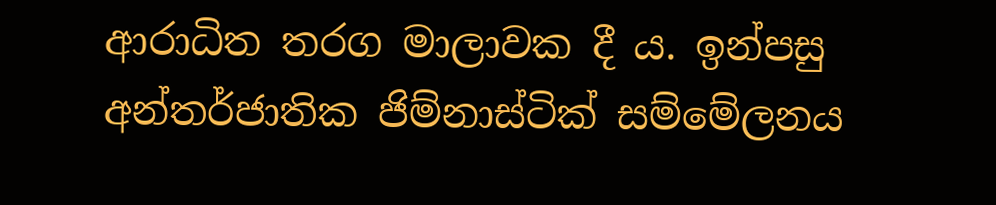ආරාධිත තරග මාලාවක දී ය. ඉන්පසු අන්තර්ජාතික ජිම්නාස්ටික් සම්මේලනය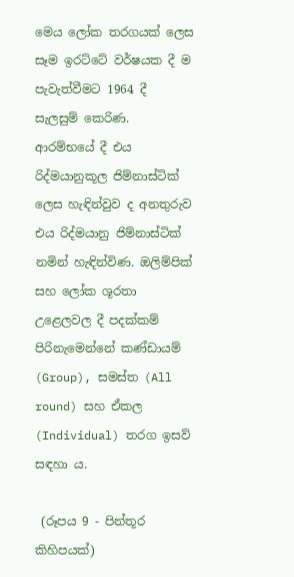මෙය ලෝක තරගයක් ලෙස සෑම ඉරට්ටේ වර්ෂයක දී ම පැවැත්වීමට 1964 දී සැලසුම් කෙරිණ. ආරම්භයේ දී එය රිද්මයානුකූල ජිම්නාස්ටික් ලෙස හැඳින්වුව ද අනතුරුව එය රිද්මයානු ජිම්නාස්ටික් නමින් හැඳින්විණ. ඔලිම්පික් සහ ලෝක ශූරතා උළෙලවල දී පදක්කම් පිරිනැමෙන්නේ කණ්ඩායම් (Group), සමස්ත (All round) සහ ඒකල (Individual) තරග ඉසව් සඳහා ය.

 (රූපය 9 - පින්තූර කිහිපයක්)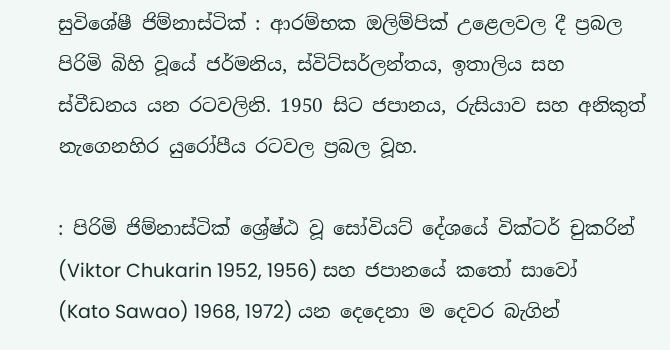සුවිශේෂී ජිම්නාස්ටික් : ආරම්භක ඔලිම්පික් උළෙලවල දී ප්‍රබල පිරිමි බිහි වූයේ ජර්මනිය, ස්විට්සර්ලන්තය, ඉතාලිය සහ ස්වීඩනය යන රටවලිනි. 1950 සිට ජපානය, රුසියාව සහ අනිකුත් නැගෙනහිර යුරෝපීය රටවල ප්‍රබල වූහ.

: පිරිමි ජිම්නාස්ටික් ශ්‍රේෂ්ඨ වූ සෝවියට් දේශයේ වික්ටර් චුකරින් (Viktor Chukarin 1952, 1956) සහ ජපානයේ කතෝ සාවෝ (Kato Sawao) 1968, 1972) යන දෙදෙනා ම දෙවර බැගින්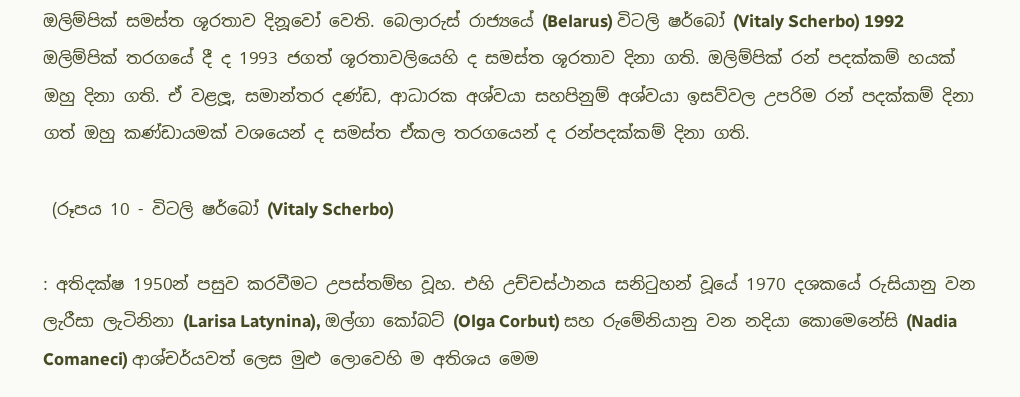ඔලිම්පික් සමස්ත ශූරතාව දිනූවෝ වෙති. බෙලාරුස් රාජ්‍යයේ (Belarus) විටලි ෂර්බෝ (Vitaly Scherbo) 1992 ඔලිම්පික් තරගයේ දී ද 1993 ජගත් ශූරතාවලියෙහි ද සමස්ත ශූරතාව දිනා ගති. ඔලිම්පික් රන් පදක්කම් හයක් ඔහු දිනා ගති. ඒ වළලූ, සමාන්තර දණ්ඩ, ආධාරක අශ්වයා සහපිනුම් අශ්වයා ඉසව්වල උපරිම රන් පදක්කම් දිනා ගත් ඔහු කණ්ඩායමක් වශයෙන් ද සමස්ත ඒකල තරගයෙන් ද රන්පදක්කම් දිනා ගති.

 (රූපය 10 - විටලි ෂර්බෝ (Vitaly Scherbo)

: අතිදක්ෂ 1950න් පසුව කරවීමට උපස්තම්භ වූහ. එහි උච්චස්ථානය සනිටුහන් වූයේ 1970 දශකයේ රුසියානු වන ලැරීසා ලැටිනිනා (Larisa Latynina), ඔල්ගා කෝබට් (Olga Corbut) සහ රුමේනියානු වන නදියා කොමෙනේසි (Nadia Comaneci) ආශ්චර්යවත් ලෙස මුළු ලොවෙහි ම අතිශය මෙම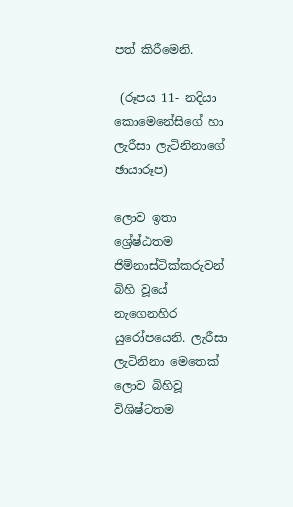පත් කිරීමෙනි.

 (රූපය 11- නදියා කොමෙනේසිගේ හා ලැරීසා ලැටිනිනාගේ ඡායාරූප)

ලොව ඉතා ශ්‍රේෂ්ඨතම ජිම්නාස්ටික්කරුවන් බිහි වූයේ නැගෙනහිර යුරෝපයෙනි. ලැරීසා ලැටිනිනා මෙතෙක් ලොව බිහිවූ විශිෂ්ටතම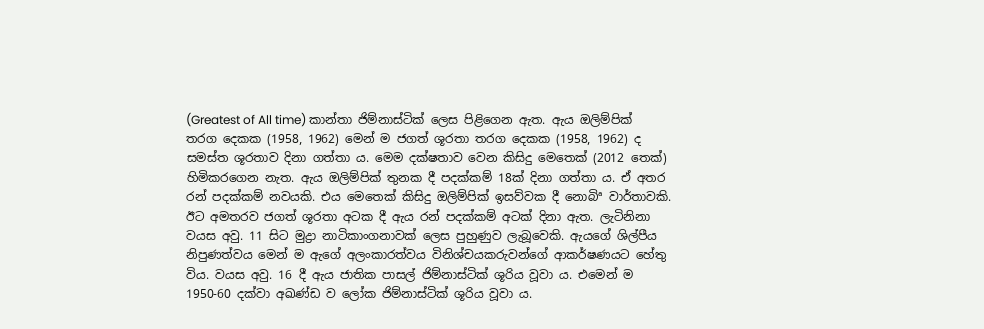(Greatest of All time) කාන්තා ජිම්නාස්ටික් ලෙස පිළිගෙන ඇත. ඇය ඔලිම්පික් තරග දෙකක (1958, 1962) මෙන් ම ජගත් ශූරතා තරග දෙකක (1958, 1962) ද සමස්ත ශූරතාව දිනා ගත්තා ය. මෙම දක්ෂතාව වෙන කිසිදු මෙතෙක් (2012 තෙක්) හිමිකරගෙන නැත. ඇය ඔලිම්පික් තුනක දී පදක්කම් 18ක් දිනා ගත්තා ය. ඒ අතර රන් පදක්කම් නවයකි. එය මෙතෙක් කිසිදු ඔලිම්පික් ඉසව්වක දී නොබිª වාර්තාවකි. ඊට අමතරව ජගත් ශූරතා අටක දී ඇය රන් පදක්කම් අටක් දිනා ඇත. ලැටිනිනා වයස අවු. 11 සිට මුද්‍රා නාටිකාංගනාවක් ලෙස පුහුණුව ලැබූවෙකි. ඇයගේ ශිල්පීය නිපුණත්වය මෙන් ම ඇගේ අලංකාරත්වය විනිශ්චයකරුවන්ගේ ආකර්ෂණයට හේතු විය. වයස අවු. 16 දී ඇය ජාතික පාසල් ජිම්නාස්ටික් ශූරිය වූවා ය. එමෙන් ම 1950-60 දක්වා අඛණ්ඩ ව ලෝක ජිම්නාස්ටික් ශූරිය වූවා ය.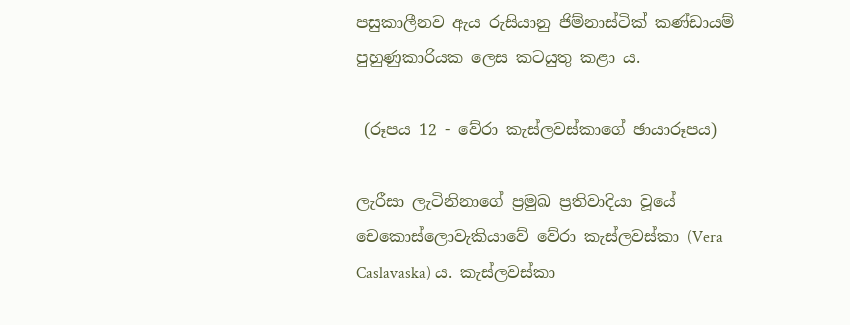පසුකාලීනව ඇය රුසියානු ජිම්නාස්ටික් කණ්ඩායම් පුහුණුකාරියක ලෙස කටයුතු කළා ය.

 (රූපය 12 - වේරා කැස්ලවස්කාගේ ඡායාරූපය)

ලැරීසා ලැටිනිනාගේ ප්‍රමුඛ ප්‍රතිවාදියා වූයේ චෙකොස්ලොවැකියාවේ වේරා කැස්ලවස්කා (Vera Caslavaska) ය. කැස්ලවස්කා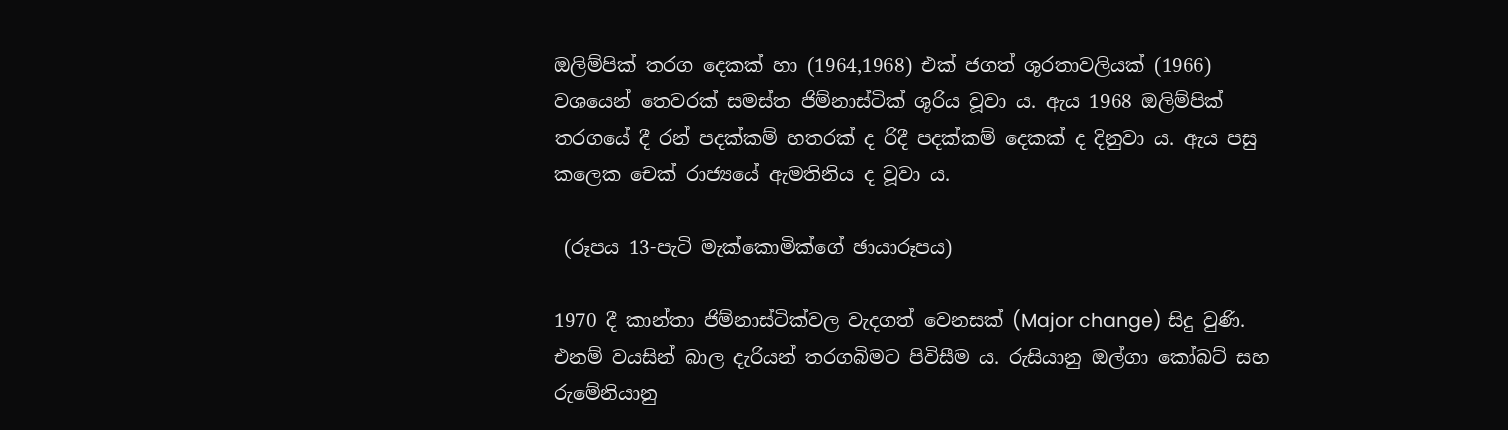ඔලිම්පික් තරග දෙකක් හා (1964,1968) එක් ජගත් ශූරතාවලියක් (1966) වශයෙන් තෙවරක් සමස්ත ජිම්නාස්ටික් ශූරිය වූවා ය. ඇය 1968 ඔලිම්පික් තරගයේ දී රන් පදක්කම් හතරක් ද රිදී පදක්කම් දෙකක් ද දිනුවා ය. ඇය පසු කලෙක චෙක් රාජ්‍යයේ ඇමතිනිය ද වූවා ය.

 (රූපය 13-පැටි මැක්කොමික්ගේ ඡායාරූපය)

1970 දී කාන්තා ජිම්නාස්ටික්වල වැදගත් වෙනසක් (Major change) සිදු වුණි. එනම් වයසින් බාල දැරියන් තරගබිමට පිවිසීම ය. රුසියානු ඔල්ගා කෝබට් සහ රුමේනියානු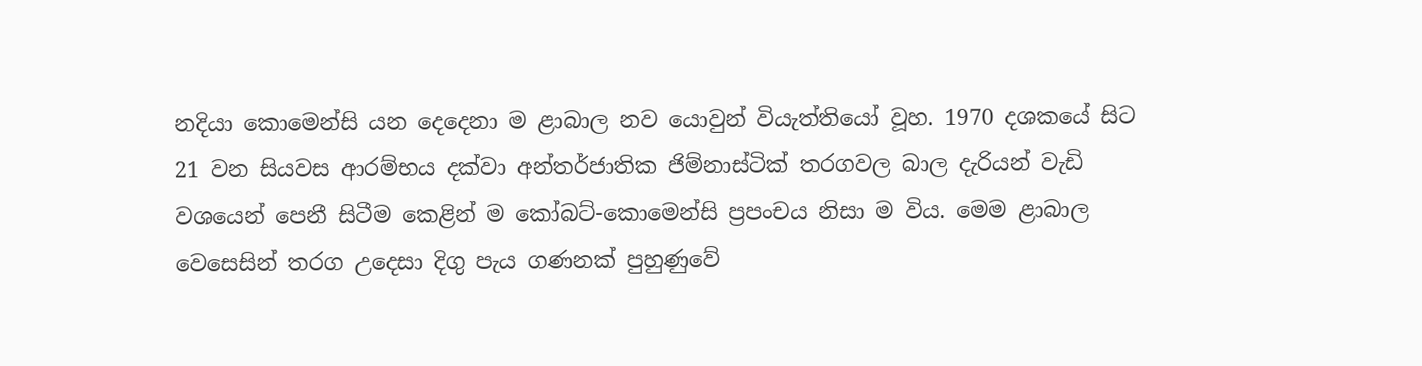නදියා කොමෙන්සි යන දෙදෙනා ම ළාබාල නව යොවුන් වියැත්තියෝ වූහ. 1970 දශකයේ සිට 21 වන සියවස ආරම්භය දක්වා අන්තර්ජාතික ජිම්නාස්ටික් තරගවල බාල දැරියන් වැඩි වශයෙන් පෙනී සිටීම කෙළින් ම කෝබට්-කොමෙන්සි ප්‍රපංචය නිසා ම විය. මෙම ළාබාල වෙසෙසින් තරග උදෙසා දිගු පැය ගණනක් පුහුණුවේ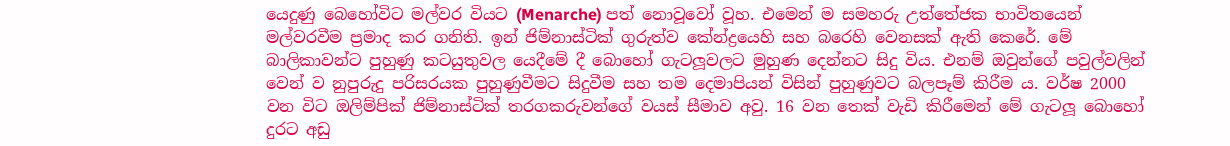යෙදුණු බෙහෝවිට මල්වර වියට (Menarche) පත් නොවූවෝ වූහ. එමෙන් ම සමහරු උත්තේජක භාවිතයෙන් මල්වරවීම ප්‍රමාද කර ගනිති. ඉන් ජිම්නාස්ටික් ගුරුත්ව කේන්ද්‍රයෙහි සහ බරෙහි වෙනසක් ඇති කෙරේ. මේ බාලිකාවන්ට පුහුණු කටයුතුවල යෙදීමේ දී බොහෝ ගැටලූවලට මුහුණ දෙන්නට සිදු විය. එනම් ඔවුන්ගේ පවුල්වලින් වෙන් ව නුපුරුදු පරිසරයක පුහුණුවීමට සිදුවීම සහ තම දෙමාපියන් විසින් පුහුණුවට බලපෑම් කිරීම ය. වර්ෂ 2000 වන විට ඔලිම්පික් ජිම්නාස්ටික් තරගකරුවන්ගේ වයස් සීමාව අවු. 16 වන තෙක් වැඩි කිරීමෙන් මේ ගැටලූ බොහෝ දුරට අඩු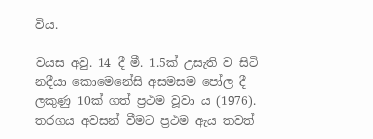විය.

වයස අවු. 14 දී මී. 1.5ක් උසැති ව සිටි නදීයා කොමෙනේසි අසමසම පෝල දී ලකුණු 10ක් ගත් ප්‍රථම වූවා ය (1976). තරගය අවසන් වීමට ප්‍රථම ඇය තවත්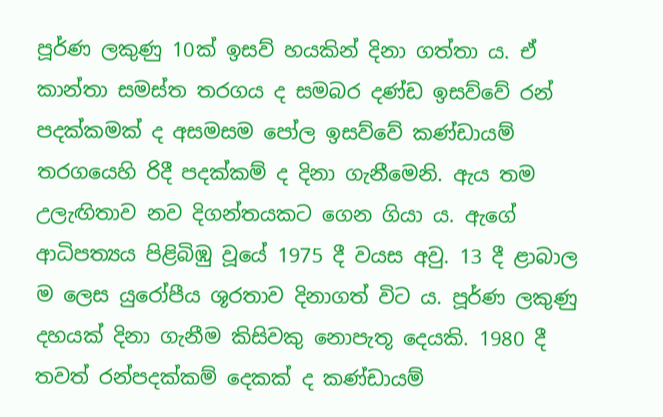පූර්ණ ලකුණු 10ක් ඉසව් හයකින් දිනා ගත්තා ය. ඒ කාන්තා සමස්ත තරගය ද සමබර දණ්ඩ ඉසව්වේ රන් පදක්කමක් ද අසමසම පෝල ඉසව්වේ කණ්ඩායම් තරගයෙහි රිදී පදක්කම් ද දිනා ගැනීමෙනි. ඇය තම උලැඟිතාව නව දිගන්තයකට ගෙන ගියා ය. ඇගේ ආධිපත්‍යය පිළිබිඹු වූයේ 1975 දී වයස අවු. 13 දී ළාබාල ම ලෙස යුරෝපීය ශූරතාව දිනාගත් විට ය. පූර්ණ ලකුණු දහයක් දිනා ගැනීම කිසිවකු නොපැතූ දෙයකි. 1980 දී තවත් රන්පදක්කම් දෙකක් ද කණ්ඩායම්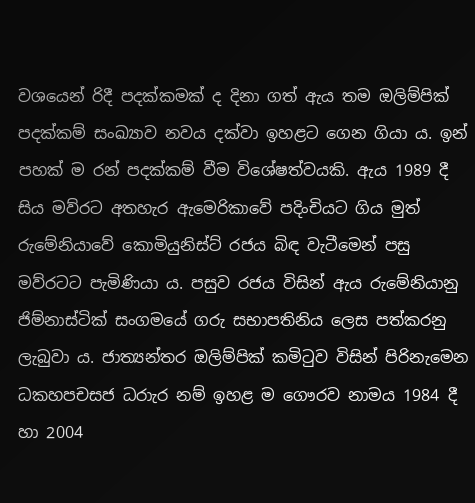වශයෙන් රිදී පදක්කමක් ද දිනා ගත් ඇය තම ඔලිම්පික් පදක්කම් සංඛ්‍යාව නවය දක්වා ඉහළට ගෙන ගියා ය. ඉන් පහක් ම රන් පදක්කම් වීම විශේෂත්වයකි. ඇය 1989 දී සිය මව්රට අතහැර ඇමෙරිකාවේ පදිංචියට ගිය මුත් රුමේනියාවේ කොමියුනිස්ට් රජය බිඳ වැටීමෙන් පසු මව්රටට පැමිණියා ය. පසුව රජය විසින් ඇය රුමේනියානු ජිම්නාස්ටික් සංගමයේ ගරු සභාපතිනිය ලෙස පත්කරනු ලැබුවා ය. ජාත්‍යන්තර ඔලිම්පික් කමිටුව විසින් පිරිනැමෙන ධකහපචසජ ධරාැර නම් ඉහළ ම ගෞරව නාමය 1984 දී හා 2004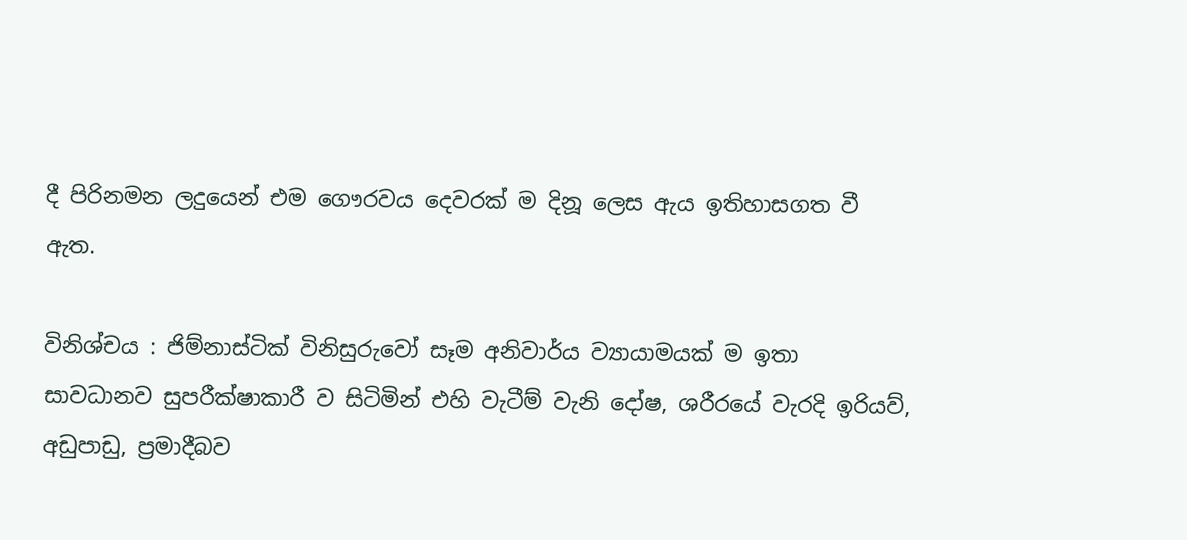දී පිරිනමන ලදුයෙන් එම ගෞරවය දෙවරක් ම දිනූ ලෙස ඇය ඉතිහාසගත වී ඇත.

විනිශ්චය : ජිම්නාස්ටික් විනිසුරුවෝ සෑම අනිවාර්ය ව්‍යායාමයක් ම ඉතා සාවධානව සුපරීක්ෂාකාරී ව සිටිමින් එහි වැටීම් වැනි දෝෂ, ශරීරයේ වැරදි ඉරියව්, අඩුපාඩු, ප්‍රමාදීබව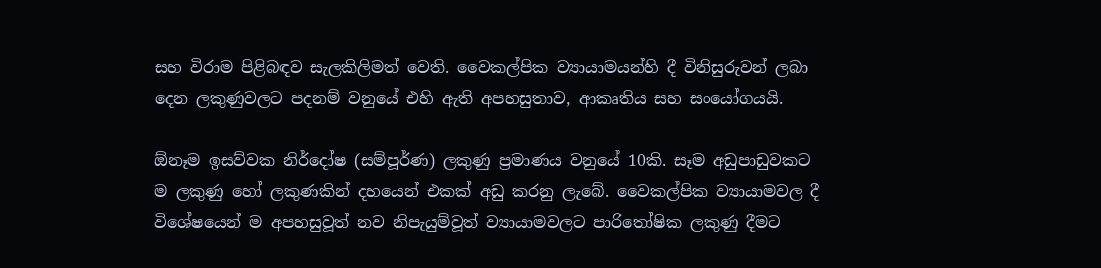සහ විරාම පිළිබඳව සැලකිලිමත් වෙති. වෛකල්පික ව්‍යායාමයන්හි දී විනිසුරුවන් ලබා දෙන ලකුණුවලට පදනම් වනුයේ එහි ඇති අපහසුතාව, ආකෘතිය සහ සංයෝගයයි.

ඕනෑම ඉසව්වක නිර්දෝෂ (සම්පූර්ණ) ලකුණු ප්‍රමාණය වනුයේ 10කි. සෑම අඩුපාඩුවකට ම ලකුණු හෝ ලකුණකින් දහයෙන් එකක් අඩු කරනු ලැබේ. වෛකල්පික ව්‍යායාමවල දී විශේෂයෙන් ම අපහසුවූත් නව නිපැයුම්වූත් ව්‍යායාමවලට පාරිතෝෂික ලකුණු දීමට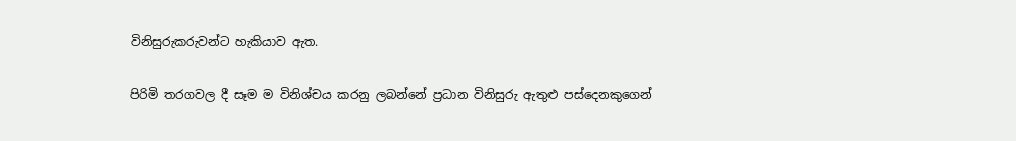විනිසුරුකරුවන්ට හැකියාව ඇත.

පිරිමි තරගවල දී සෑම ම විනිශ්චය කරනු ලබන්නේ ප්‍රධාන විනිසුරු ඇතුළු පස්දෙනකුගෙන්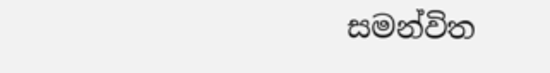සමන්විත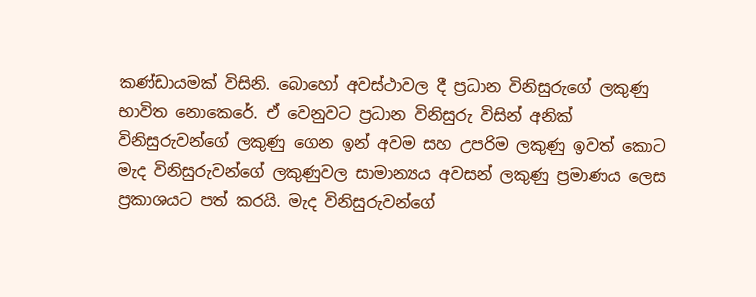කණ්ඩායමක් විසිනි. බොහෝ අවස්ථාවල දී ප්‍රධාන විනිසුරුගේ ලකුණු භාවිත නොකෙරේ. ඒ වෙනුවට ප්‍රධාන විනිසුරු විසින් අනික් විනිසුරුවන්ගේ ලකුණු ගෙන ඉන් අවම සහ උපරිම ලකුණු ඉවත් කොට මැද විනිසුරුවන්ගේ ලකුණුවල සාමාන්‍යය අවසන් ලකුණු ප්‍රමාණය ලෙස ප්‍රකාශයට පත් කරයි. මැද විනිසුරුවන්ගේ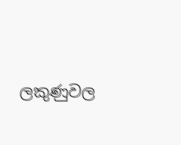ලකුණුවල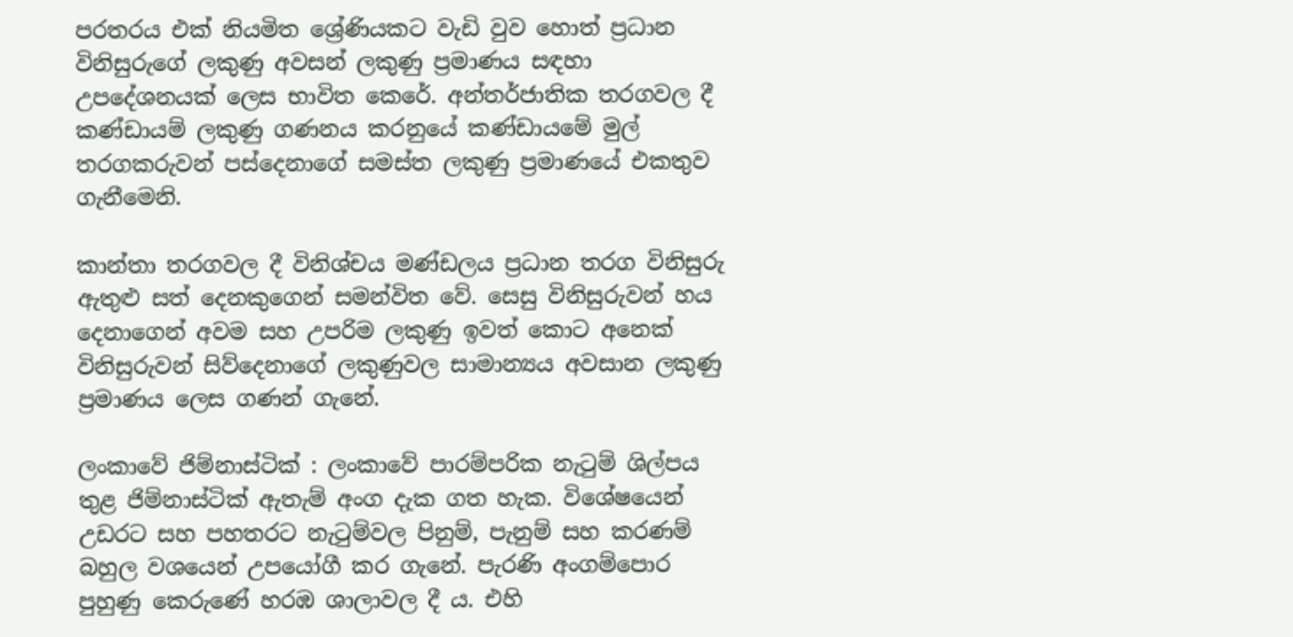පරතරය එක් නියමිත ශ්‍රේණියකට වැඩි වුව හොත් ප්‍රධාන විනිසුරුගේ ලකුණු අවසන් ලකුණු ප්‍රමාණය සඳහා උපදේශනයක් ලෙස භාවිත කෙරේ. අන්තර්ජාතික තරගවල දී කණ්ඩායම් ලකුණු ගණනය කරනුයේ කණ්ඩායමේ මුල් තරගකරුවන් පස්දෙනාගේ සමස්ත ලකුණු ප්‍රමාණයේ එකතුව ගැනීමෙනි.

කාන්තා තරගවල දී විනිශ්චය මණ්ඩලය ප්‍රධාන තරග විනිසුරු ඇතුළු සත් දෙනකුගෙන් සමන්විත වේ. සෙසු විනිසුරුවන් හය දෙනාගෙන් අවම සහ උපරිම ලකුණු ඉවත් කොට අනෙක් විනිසුරුවන් සිව්දෙනාගේ ලකුණුවල සාමාන්‍යය අවසාන ලකුණු ප්‍රමාණය ලෙස ගණන් ගැනේ.

ලංකාවේ ජිම්නාස්ටික් : ලංකාවේ පාරම්පරික නැටුම් ශිල්පය තුළ ජිම්නාස්ටික් ඇතැම් අංග දැක ගත හැක. විශේෂයෙන් උඩරට සහ පහතරට නැටුම්වල පිනුම්, පැනුම් සහ කරණම් බහුල වශයෙන් උපයෝගී කර ගැනේ. පැරණි අංගම්පොර පුහුණු කෙරුණේ හරඹ ශාලාවල දී ය. එහි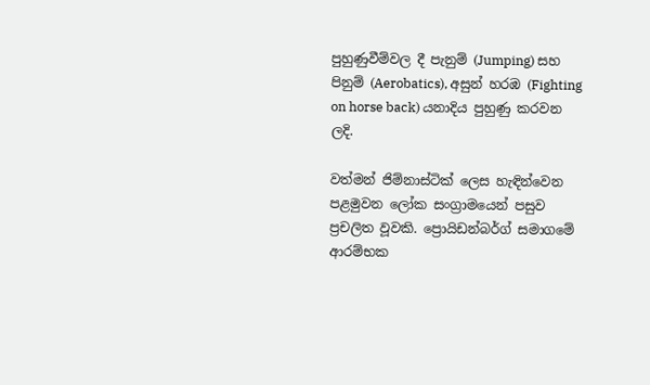පුහුණුවීම්වල දී පැනුම් (Jumping) සහ පිනුම් (Aerobatics), අසුන් හරඹ (Fighting on horse back) යනාදිය පුහුණු කරවන ලදි.

වත්මන් ජිම්නාස්ටික් ලෙස හැඳින්වෙන පළමුවන ලෝක සංග්‍රාමයෙන් පසුව ප්‍රචලිත වූවකි. ප්‍රොයිඩන්බර්ග් සමාගමේ ආරම්භක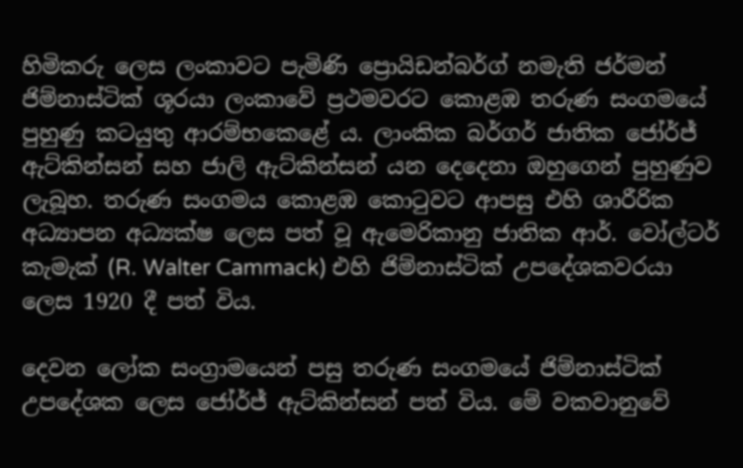හිමිකරු ලෙස ලංකාවට පැමිණි ප්‍රොයිඩන්බර්ග් නමැති ජර්මන් ජිම්නාස්ටික් ශූරයා ලංකාවේ ප්‍රථමවරට කොළඹ තරුණ සංගමයේ පුහුණු කටයුතු ආරම්භකෙළේ ය. ලාංකික බර්ගර් ජාතික ජෝර්ජ් ඇට්කින්සන් සහ ජාලි ඇට්කින්සන් යන දෙදෙනා ඔහුගෙන් පුහුණුව ලැබූහ. තරුණ සංගමය කොළඹ කොටුවට ආපසු එහි ශාරීරික අධ්‍යාපන අධ්‍යක්ෂ ලෙස පත් වූ ඇමෙරිකානු ජාතික ආර්. වෝල්ටර් කැමැක් (R. Walter Cammack) එහි ජිම්නාස්ටික් උපදේශකවරයා ලෙස 1920 දී පත් විය.

දෙවන ලෝක සංග්‍රාමයෙන් පසු තරුණ සංගමයේ ජිම්නාස්ටික් උපදේශක ලෙස ජෝර්ජ් ඇට්කින්සන් පත් විය. මේ වකවානුවේ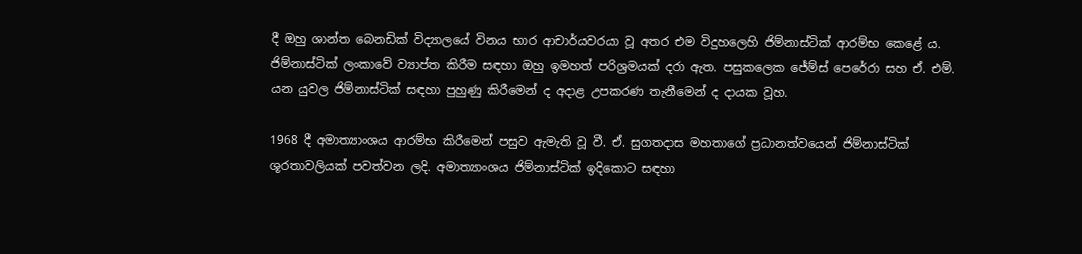දී ඔහු ශාන්ත බෙනඩික් විද්‍යාලයේ විනය භාර ආචාර්යවරයා වූ අතර එම විදුහලෙහි ජිම්නාස්ටික් ආරම්භ කෙළේ ය. ජිම්නාස්ටික් ලංකාවේ ව්‍යාප්ත කිරීම සඳහා ඔහු ඉමහත් පරිශ්‍රමයක් දරා ඇත. පසුකලෙක ජේම්ස් පෙරේරා සහ ඒ. එම්. යන යුවල ජිම්නාස්ටික් සඳහා පුහුණු කිරීමෙන් ද අදාළ උපකරණ තැනීමෙන් ද දායක වූහ.

1968 දී අමාත්‍යාංශය ආරම්භ කිරීමෙන් පසුව ඇමැති වූ වී. ඒ. සුගතදාස මහතාගේ ප්‍රධානත්වයෙන් ජිම්නාස්ටික් ශූරතාවලියක් පවත්වන ලදි. අමාත්‍යාංශය ජිම්නාස්ටික් ඉදිකොට සඳහා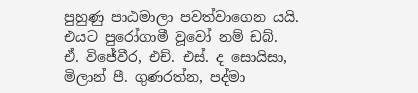පුහුණු පාඨමාලා පවත්වාගෙන යයි. එයට පුරෝගාමී වූවෝ නම් ඩබ්. ඒ. විජේවීර, එච්. එස්. ද සොයිසා, මිලාන් පී. ගුණරත්න, පද්මා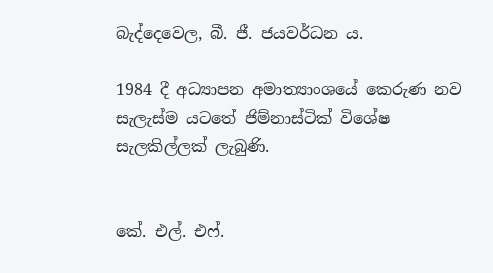බැද්දෙවෙල, බී. ජී. ජයවර්ධන ය.

1984 දී අධ්‍යාපන අමාත්‍යාංශයේ කෙරුණ නව සැලැස්ම යටතේ ජිම්නාස්ටික් විශේෂ සැලකිල්ලක් ලැබුණි.


කේ. එල්. එෆ්.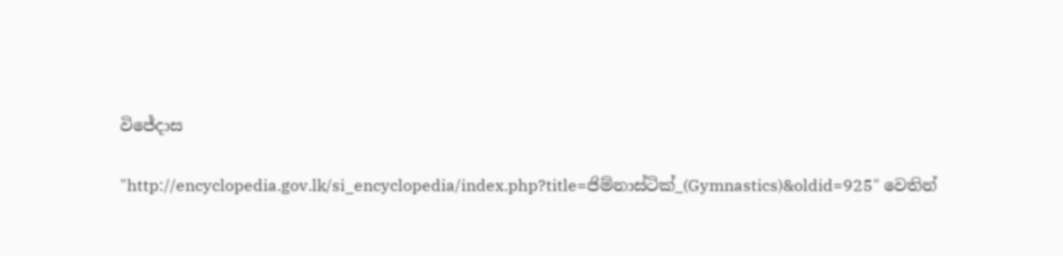විජේදාස

"http://encyclopedia.gov.lk/si_encyclopedia/index.php?title=ජිම්නාස්ටික්_(Gymnastics)&oldid=925" වෙතින්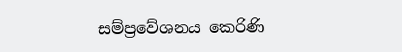සම්ප්‍රවේශනය කෙරිණි